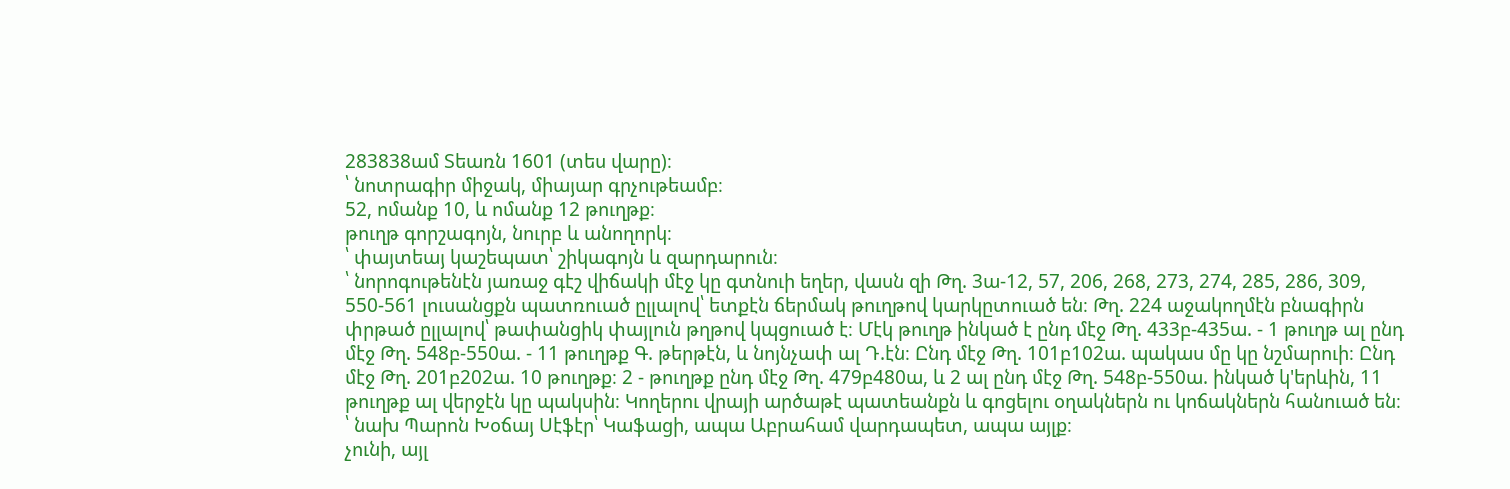283838ամ Տեառն 1601 (տես վարը)։
՝ նոտրագիր միջակ, միայար գրչութեամբ։
52, ոմանք 10, և ոմանք 12 թուղթք։
թուղթ գորշագոյն, նուրբ և անողորկ։
՝ փայտեայ կաշեպատ՝ շիկագոյն և զարդարուն։
՝ նորոգութենէն յառաջ գէշ վիճակի մէջ կը գտնուի եղեր, վասն զի Թղ. 3ա-12, 57, 206, 268, 273, 274, 285, 286, 309, 550-561 լուսանցքն պատռուած ըլլալով՝ ետքէն ճերմակ թուղթով կարկըտուած են։ Թղ. 224 աջակողմէն բնագիրն փրթած ըլլալով՝ թափանցիկ փայլուն թղթով կպցուած է։ Մէկ թուղթ ինկած է ընդ մէջ Թղ. 433բ-435ա. - 1 թուղթ ալ ընդ մէջ Թղ. 548բ-550ա. - 11 թուղթք Գ. թերթէն, և նոյնչափ ալ Դ.էն։ Ընդ մէջ Թղ. 101բ102ա. պակաս մը կը նշմարուի։ Ընդ մէջ Թղ. 201բ202ա. 10 թուղթք։ 2 - թուղթք ընդ մէջ Թղ. 479բ480ա, և 2 ալ ընդ մէջ Թղ. 548բ-550ա. ինկած կ'երևին, 11 թուղթք ալ վերջէն կը պակսին։ Կողերու վրայի արծաթէ պատեանքն և գոցելու օղակներն ու կոճակներն հանուած են։
՝ նախ Պարոն Խօճայ Սէֆէր՝ Կաֆացի, ապա Աբրահամ վարդապետ, ապա այլք։
չունի, այլ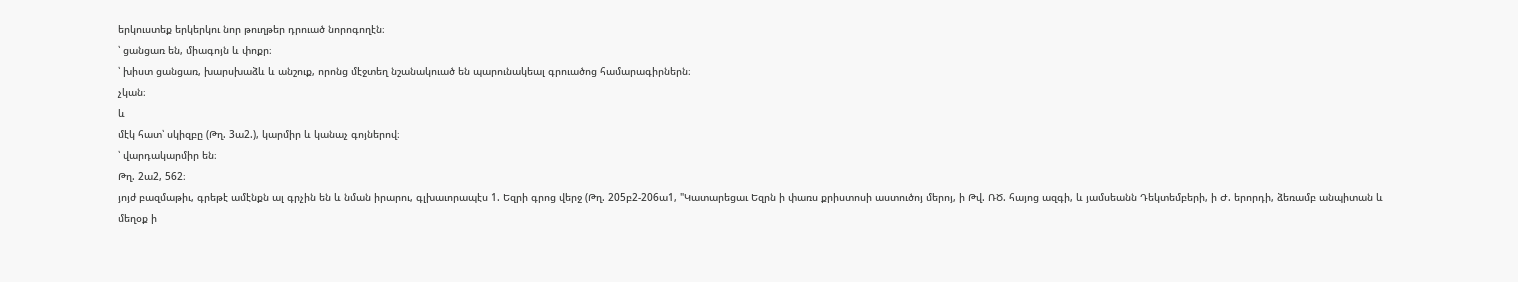երկուստեք երկերկու նոր թուղթեր դրուած նորոգողէն։
՝ ցանցառ են, միագոյն և փոքր։
՝ խիստ ցանցառ, խարսխաձև և անշուք, որոնց մէջտեղ նշանակուած են պարունակեալ գրուածոց համարագիրներն։
չկան։
և
մէկ հատ՝ սկիզբը (Թղ. 3ա2.), կարմիր և կանաչ գոյներով։
՝ վարդակարմիր են։
Թղ. 2ա2, 562։
յոյժ բազմաթիւ, գրեթէ ամէնքն ալ գրչին են և նման իրարու, գլխաւորապէս 1. Եզրի գրոց վերջ (Թղ. 205բ2-206ա1, "Կատարեցաւ Եզրն ի փառս քրիստոսի աստուծոյ մերոյ, ի Թվ. ՌԾ. հայոց ազգի, և յամսեանն Դեկտեմբերի, ի Ժ. երորդի, ձեռամբ անպիտան և մեղօք ի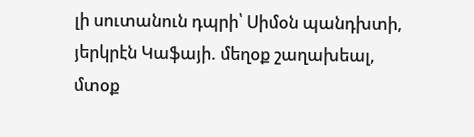լի սուտանուն դպրի՝ Սիմօն պանդխտի, յերկրէն Կաֆայի. մեղօք շաղախեալ, մտօք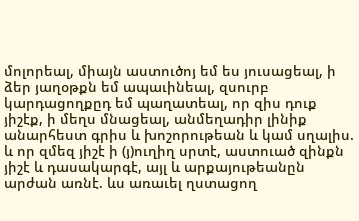մոլորեալ, միայն աստուծոյ եմ ես յուսացեալ, ի ձեր յաղօթքն եմ ապաւինեալ, զսուրբ կարդացողքըդ եմ պաղատեալ, որ զիս դուք յիշէք, ի մեղս մնացեալ, անմեղադիր լինիք անարհեստ գրիս և խոշորութեան և կամ սղալիս. և որ զմեզ յիշէ ի (յ)ուղիղ սրտէ, աստուած զինքն յիշէ և դասակարգէ, այլ և արքայութեանըն արժան առնէ. ևս առաւել ղստացող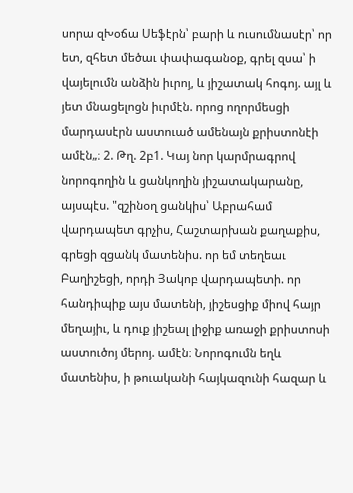սորա զԽօճա Սեֆէրն՝ բարի և ուսումնասէր՝ որ ետ, զհետ մեծաւ փափագանօք, գրել զսա՝ ի վայելումն անձին իւրոյ, և յիշատակ հոգոյ. այլ և յետ մնացելոցն իւրմէն. որոց ողորմեսցի մարդասէրն աստուած ամենայն քրիստոնէի ամէն„։ 2. Թղ. 2բ1. Կայ նոր կարմրագրով նորոգողին և ցանկողին յիշատակարանը, այսպէս. "զշինօղ ցանկիս՝ Աբրահամ վարդապետ գրչիս, Հաշտարխան քաղաքիս, գրեցի զցանկ մատենիս. որ եմ տեղեաւ Բաղիշեցի, որդի Յակոբ վարդապետի. որ հանդիպիք այս մատենի, յիշեսցիք միով հայր մեղայիւ, և դուք յիշեալ լիջիք առաջի քրիստոսի աստուծոյ մերոյ. ամէն։ Նորոգումն եղև մատենիս, ի թուականի հայկազունի հազար և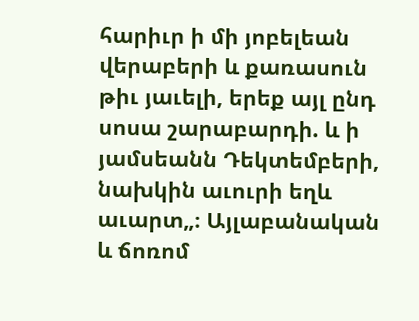հարիւր ի մի յոբելեան վերաբերի և քառասուն թիւ յաւելի, երեք այլ ընդ սոսա շարաբարդի. և ի յամսեանն Դեկտեմբերի, նախկին աւուրի եղև աւարտ„։ Այլաբանական և ճոռոմ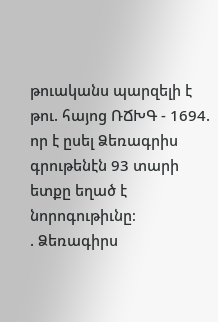թուականս պարզելի է թու. հայոց ՌՃԽԳ - 1694. որ է ըսել Ձեռագրիս գրութենէն 93 տարի ետքը եղած է նորոգութիւնը։
. Ձեռագիրս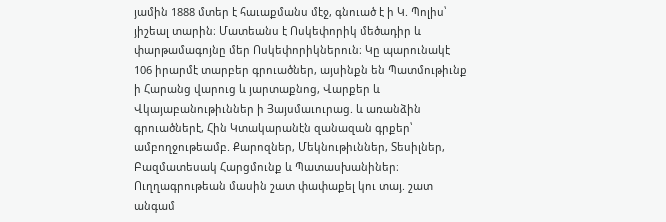յամին 1888 մտեր է հաւաքմանս մէջ, գնուած է ի Կ. Պոլիս՝ յիշեալ տարին։ Մատեանս է Ոսկեփորիկ մեծադիր և փարթամագոյնը մեր Ոսկեփորիկներուն։ Կը պարունակէ 106 իրարմէ տարբեր գրուածներ, այսինքն են Պատմութիւնք ի Հարանց վարուց և յարտաքնոց, Վարքեր և Վկայաբանութիւններ ի Յայսմաւուրաց. և առանձին գրուածներէ, Հին Կտակարանէն զանազան գրքեր՝ ամբողջութեամբ. Քարոզներ, Մեկնութիւններ, Տեսիլներ, Բազմատեսակ Հարցմունք և Պատասխանիներ։ Ուղղագրութեան մասին շատ փափաքել կու տայ. շատ անգամ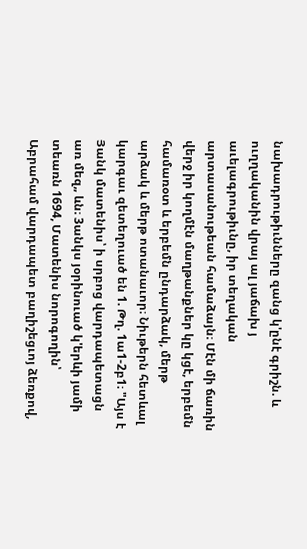նախադրութիւնները զանց կ'ընէ գրիշն. և ուղղականին վրայ ալ յաճախ յ աւելագրութիւնը, իր տեղական արտասանութեան համաձայն։ Մէն մի ճառին վերջ իր կողմէն մաղթանքներ կը կցէ, երբեմն համառօտ և երբեմն ընդարձակ, մերթ արձակ և մերթ ոտանաւոր։ Նիւթերն հետևալ կարգաւ զետեղուած են 1. Թղ. 1ա1-2բ1։ "Այս է Յանկ մատենիս՝ ի սրբոց վարդապետացն առ մեզ„ ևն։ 3անկս յօրինուած կ'երևի յամի տեառն 1694, Մատենիս նորոգողին՝ Աբրահամ վարդապետ բաղիշեցւոյ ձեռքով,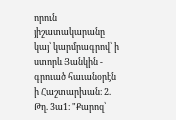որուն յիշատակարանը կայ՝ կարմրագրով՝ ի ստորև Յանկին - գրուած հաւանօրէն ի Հաշտարխան։ 2. Թղ. 3ա1։ "Քարոզ՝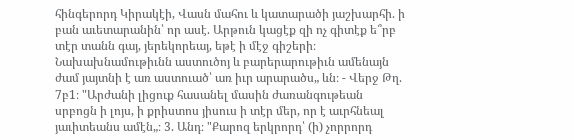հինգերորդ Կիրակէի, Վասն մահու և կատարածի յաշխարհի. ի բան աւետարանին՝ որ ասէ. Արթուն կացէք զի ոչ գիտէք ե՞րբ տէր տանն գայ, յերեկորեայ, եթէ ի մէջ գիշերի։ Նախախնամութիւնն աստուծոյ և բարերարութիւն ամենայն ժամ յայտնի է առ աստուած՝ առ իւր արարածս„ ևն։ - Վերջ Թղ. 7բ1։ "Արժանի լիցուք հասանել մասին ժառանգութեան սրբոցն ի լոյս, ի քրիստոս յիսուս ի տէր մեր, որ է աւրհնեալ յաւիտեանս ամէն„։ 3. Անդ։ "Քարոզ երկրորդ՝ (ի) չորրորդ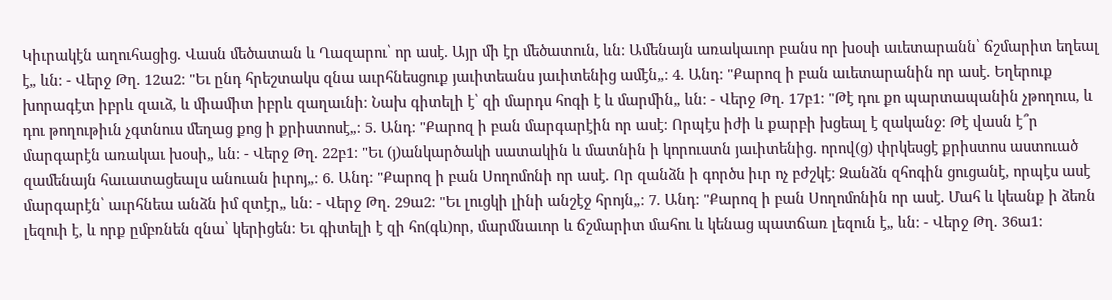Կիւրակէն աղուհացից. Վասն մեծատան և Ղազարու՝ որ ասէ. Այր մի էր մեծատուն, ևն։ Ամենայն առակաւոր բանս որ խօսի աւետարանն՝ ճշմարիտ եղեալ է„ ևն։ - Վերջ Թղ. 12ա2։ "Եւ ընդ հրեշտակս զնա աւրհնեսցուք յաւիտեանս յաւիտենից ամէն„։ 4. Անդ։ "Քարոզ ի բան աւետարանին որ ասէ. Եղերուք խորագէտ իբրև զաւձ, և միամիտ իբրև զաղաւնի։ Նախ գիտելի է՝ զի մարդս հոգի է և մարմին„ ևն։ - Վերջ Թղ. 17բ1։ "Թէ դու քո պարտապանին չթողուս, և դու թողութիւն չգտնուս մեղաց քոց ի քրիստոսէ„։ 5. Անդ։ "Քարոզ ի բան մարգարէին որ ասէ։ Որպէս իժի և քարբի խցեալ է զականջ։ Թէ վասն է՞ր մարգարէն առակաւ խօսի„ ևն։ - Վերջ Թղ. 22բ1։ "Եւ (յ)անկարծակի սատակին և մատնին ի կորուստն յաւիտենից. որով(ց) փրկեսցէ քրիստոս աստուած զամենայն հաւատացեալս անուան իւրոյ„։ 6. Անդ։ "Քարոզ ի բան Սողոմոնի որ ասէ. Որ զանձն ի գործս իւր ոչ բժշկէ։ Զանձն զհոգին ցուցանէ, որպէս ասէ մարգարէն՝ աւրհնեա անձն իմ զտէր„ ևն։ - Վերջ Թղ. 29ա2։ "Եւ լուցկի լինի անշէջ հրոյն„։ 7. Անդ։ "Քարոզ ի բան Սողոմոնին որ ասէ. Մահ և կեանք ի ձեռն լեզուի է, և որք ըմբռնեն զնա՝ կերիցեն։ Եւ գիտելի է զի հո(գև)որ, մարմնաւոր և ճշմարիտ մահու և կենաց պատճառ լեզուն է„ ևն։ - Վերջ Թղ. 36ա1։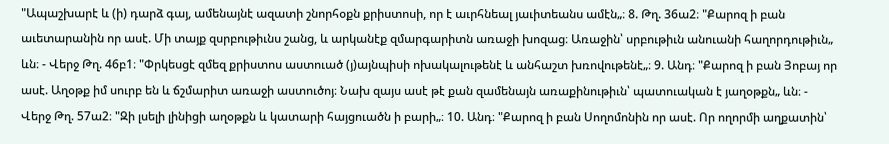"Ապաշխարէ և (ի) դարձ գայ, ամենայնէ ազատի շնորհօքն քրիստոսի, որ է աւրհնեալ յաւիտեանս ամէն„։ 8. Թղ. 36ա2։ "Քարոզ ի բան աւետարանին որ ասէ. Մի տայք զսրբութիւնս շանց, և արկանէք զմարգարիտն առաջի խոզաց։ Առաջին՝ սրբութիւն անուանի հաղորդութիւն„ ևն։ - Վերջ Թղ. 46բ1։ "Փրկեսցէ զմեզ քրիստոս աստուած (յ)այնպիսի ոխակալութենէ և անհաշտ խռովութենէ„։ 9. Անդ։ "Քարոզ ի բան Յոբայ որ ասէ. Աղօթք իմ սուրբ են և ճշմարիտ առաջի աստուծոյ։ Նախ զայս ասէ թէ քան զամենայն առաքինութիւն՝ պատուական է յաղօթքն„ ևն։ - Վերջ Թղ. 57ա2։ "Զի լսելի լինիցի աղօթքն և կատարի հայցուածն ի բարի„։ 10. Անդ։ "Քարոզ ի բան Սողոմոնին որ ասէ. Որ ողորմի աղքատին՝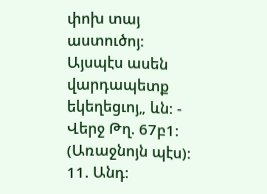փոխ տայ աստուծոյ։ Այսպէս ասեն վարդապետք եկեղեցւոյ„ ևն։ - Վերջ Թղ. 67բ1։ (Առաջնոյն պէս)։ 11. Անդ։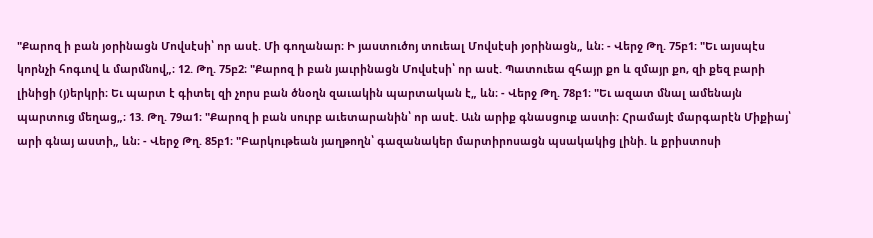"Քարոզ ի բան յօրինացն Մովսէսի՝ որ ասէ. Մի գողանար։ Ի յաստուծոյ տուեալ Մովսէսի յօրինացն„ ևն։ - Վերջ Թղ. 75բ1։ "Եւ այսպէս կորնչի հոգւով և մարմնով„։ 12. Թղ. 75բ2։ "Քարոզ ի բան յաւրինացն Մովսէսի՝ որ ասէ. Պատուեա զհայր քո և զմայր քո, զի քեզ բարի լինիցի (յ)երկրի։ Եւ պարտ է գիտել զի չորս բան ծնօղն զաւակին պարտական է„ ևն։ - Վերջ Թղ. 78բ1։ "Եւ ազատ մնալ ամենայն պարտուց մեղաց„։ 13. Թղ. 79ա1։ "Քարոզ ի բան սուրբ աւետարանին՝ որ ասէ. Աւն արիք գնասցուք աստի։ Հրամայէ մարգարէն Միքիայ՝ արի գնայ աստի„ ևն։ - Վերջ Թղ. 85բ1։ "Բարկութեան յաղթողն՝ գազանակեր մարտիրոսացն պսակակից լինի. և քրիստոսի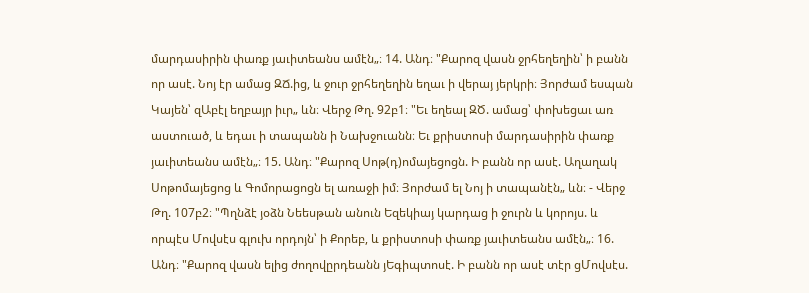մարդասիրին փառք յաւիտեանս ամէն„։ 14. Անդ։ "Քարոզ վասն ջրհեղեղին՝ ի բանն որ ասէ. Նոյ էր ամաց ԶՃ.ից, և ջուր ջրհեղեղին եղաւ ի վերայ յերկրի։ Յորժամ եսպան Կայեն՝ զԱբէլ եղբայր իւր„ ևն։ Վերջ Թղ. 92բ1։ "Եւ եղեալ ԶԾ. ամաց՝ փոխեցաւ առ աստուած, և եդաւ ի տապանն ի Նախջուանն։ Եւ քրիստոսի մարդասիրին փառք յաւիտեանս ամէն„։ 15. Անդ։ "Քարոզ Սոթ(դ)ոմայեցոցն. Ի բանն որ ասէ. Աղաղակ Սոթոմայեցոց և Գոմորացոցն ել առաջի իմ։ Յորժամ ել Նոյ ի տապանէն„ ևն։ - Վերջ Թղ. 107բ2։ "Պղնձէ յօձն Նեեսթան անուն Եզեկիայ կարդաց ի ջուրն և կորոյս. և որպէս Մովսէս գլուխ որդոյն՝ ի Քորեբ, և քրիստոսի փառք յաւիտեանս ամէն„։ 16. Անդ։ "Քարոզ վասն ելից ժողովըրդեանն յԵգիպտոսէ. Ի բանն որ ասէ տէր ցՄովսէս.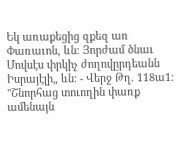Եկ առաքեցից զքեզ առ Փառաւոն, ևն։ Յորժամ ծնաւ Մովսէս փրկիչ ժողովըրդեանն Իսրայէլի„ ևն։ - Վերջ Թղ. 118ա1։ "Շնորհաց տուողին փառք ամենայն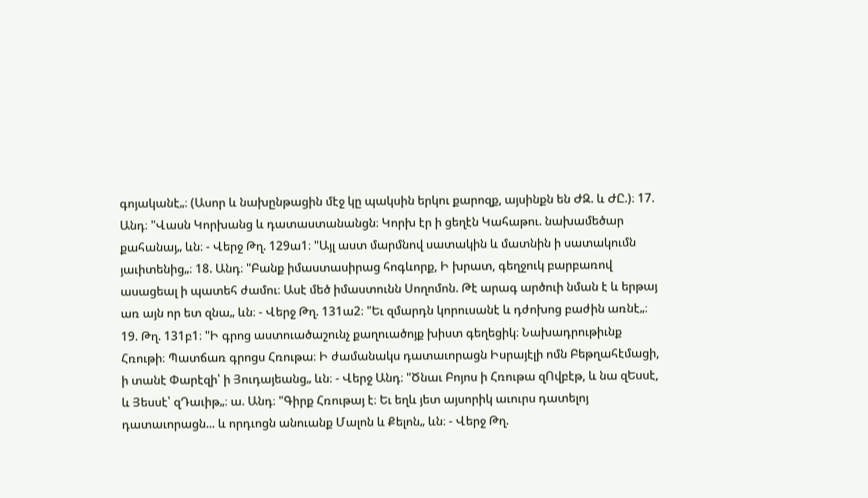գոյականէ„։ (Ասոր և նախընթացին մէջ կը պակսին երկու քարոզք, այսինքն են ԺԶ. և ԺԸ.)։ 17. Անդ։ "Վասն Կորխանց և դատաստանանցն։ Կորխ էր ի ցեղէն Կահաթու. նախամեծար քահանայ„ ևն։ - Վերջ Թղ. 129ա1։ "Այլ աստ մարմնով սատակին և մատնին ի սատակումն յաւիտենից„։ 18. Անդ։ "Բանք իմաստասիրաց հոգևորք, Ի խրատ, գեղջուկ բարբառով ասացեալ ի պատեհ ժամու։ Ասէ մեծ իմաստունն Սողոմոն. Թէ արագ արծուի նման է և երթայ առ այն որ ետ զնա„ ևն։ - Վերջ Թղ. 131ա2։ "Եւ զմարդն կորուսանէ և դժոխոց բաժին առնէ„։ 19. Թղ. 131բ1։ "Ի գրոց աստուածաշունչ քաղուածոյք խիստ գեղեցիկ։ Նախադրութիւնք Հռութի։ Պատճառ գրոցս Հռութա։ Ի ժամանակս դատաւորացն Իսրայէլի ոմն Բեթղահէմացի, ի տանէ Փարէզի՝ ի Յուդայեանց„ ևն։ - Վերջ Անդ։ "Ծնաւ Բոյոս ի Հռութա զՈվբէթ, և նա զԵսսէ, և Յեսսէ՝ զԴաւիթ„։ ա. Անդ։ "Գիրք Հռութայ է։ Եւ եղև յետ այսորիկ աւուրս դատելոյ դատաւորացն... և որդւոցն անուանք Մալոն և Քելոն„ ևն։ - Վերջ Թղ.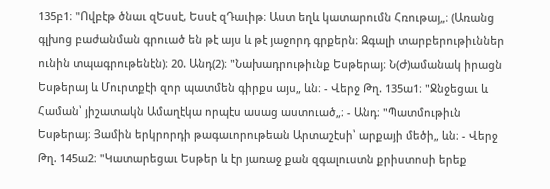135բ1։ "Ովբէթ ծնաւ զԵսսէ, Եսսէ զԴաւիթ։ Աստ եղև կատարումն Հռութայ„։ (Առանց գլխոց բաժանման գրուած են թէ այս և թէ յաջորդ գրքերն։ Զգալի տարբերութիւններ ունին տպագրութենէն)։ 20. Անդ(2)։ "Նախադրութիւնք Եսթերայ։ Ն(Ժ)ամանակ իրացն Եսթերայ և Մուրտքէի զոր պատմեն գիրքս այս„ ևն։ - Վերջ Թղ. 135ա1։ "Ջնջեցաւ և Համան՝ յիշատակն Ամաղէկա որպէս ասաց աստուած„։ - Անդ։ "Պատմութիւն Եսթերայ։ Յամին երկրորդի թագաւորութեան Արտաշէսի՝ արքայի մեծի„ ևն։ - Վերջ Թղ. 145ա2։ "Կատարեցաւ Եսթեր և էր յառաջ քան զգալուստն քրիստոսի երեք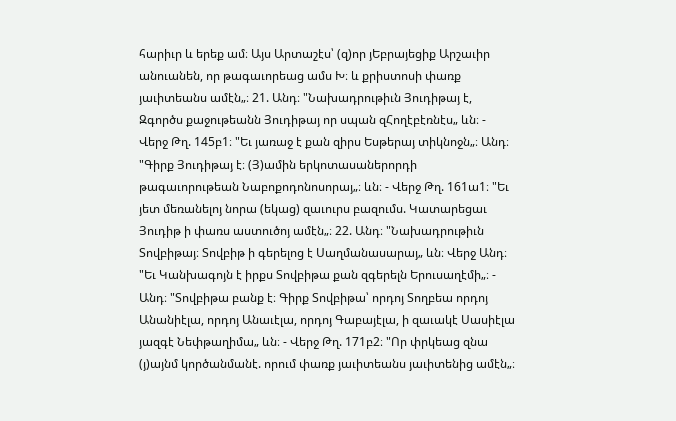հարիւր և երեք ամ։ Այս Արտաշէս՝ (զ)որ յԵբրայեցիք Արշաւիր անուանեն, որ թագաւորեաց ամս Խ։ և քրիստոսի փառք յաւիտեանս ամէն„։ 21. Անդ։ "Նախադրութիւն Յուդիթայ է, Զգործս քաջութեանն Յուդիթայ որ սպան զՀողէբէռնէս„ ևն։ - Վերջ Թղ. 145բ1։ "Եւ յառաջ է քան զիրս Եսթերայ տիկնոջն„։ Անդ։ "Գիրք Յուդիթայ է։ (Յ)ամին երկոտասաներորդի թագաւորութեան Նաբոքոդոնոսորայ„։ ևն։ - Վերջ Թղ. 161ա1։ "Եւ յետ մեռանելոյ նորա (եկաց) զաւուրս բազումս. Կատարեցաւ Յուդիթ ի փառս աստուծոյ ամէն„։ 22. Անդ։ "Նախադրութիւն Տովբիթայ։ Տովբիթ ի գերելոց է Սաղմանասարայ„ ևն։ Վերջ Անդ։ "Եւ Կանխագոյն է իրքս Տովբիթա քան զգերելն Երուսաղէմի„։ - Անդ։ "Տովբիթա բանք է։ Գիրք Տովբիթա՝ որդոյ Տողբեա որդոյ Անանիէլա, որդոյ Անաւէլա, որդոյ Գաբայէլա, ի զաւակէ Սասիէլա յազգէ Նեփթաղիմա„ ևն։ - Վերջ Թղ. 171բ2։ "Որ փրկեաց զնա (յ)այնմ կործանմանէ. որում փառք յաւիտեանս յաւիտենից ամէն„։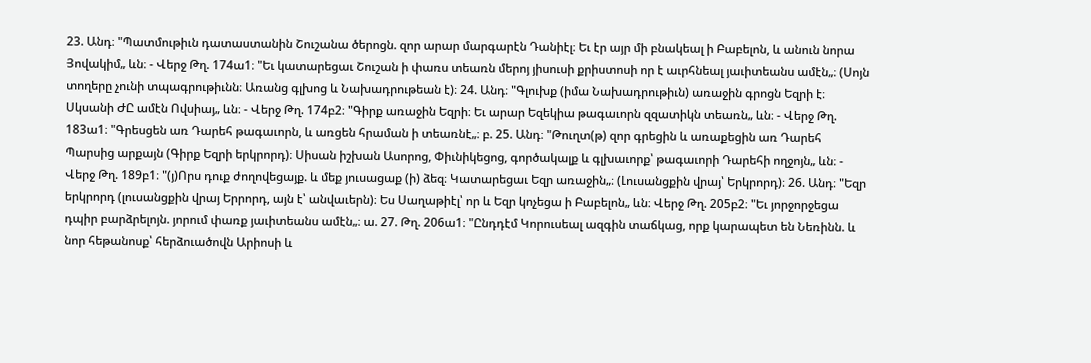23. Անդ։ "Պատմութիւն դատաստանին Շուշանա ծերոցն. զոր արար մարգարէն Դանիէլ։ Եւ էր այր մի բնակեալ ի Բաբելոն, և անուն նորա Յովակիմ„ ևն։ - Վերջ Թղ. 174ա1։ "Եւ կատարեցաւ Շուշան ի փառս տեառն մերոյ յիսուսի քրիստոսի որ է աւրհնեալ յաւիտեանս ամէն„։ (Սոյն տողերը չունի տպագրութիւնն։ Առանց գլխոց և Նախադրութեան է)։ 24. Անդ։ "Գլուխք (իմա Նախադրութիւն) առաջին գրոցն Եզրի է։ Սկսանի ԺԸ ամէն Ովսիայ„ ևն։ - Վերջ Թղ. 174բ2։ "Գիրք առաջին Եզրի։ Եւ արար Եզեկիա թագաւորն զզատիկն տեառն„ ևն։ - Վերջ Թղ. 183ա1։ "Գրեսցեն առ Դարեհ թագաւորն, և առցեն հրաման ի տեառնէ„։ բ. 25. Անդ։ "Թուղտ(թ) զոր գրեցին և առաքեցին առ Դարեհ Պարսից արքայն (Գիրք Եզրի երկրորդ)։ Սիսան իշխան Ասորոց, Փիւնիկեցոց, գործակալք և գլխաւորք՝ թագաւորի Դարեհի ողջոյն„ ևն։ - Վերջ Թղ. 189բ1։ "(յ)Որս դուք ժողովեցայք. և մեք յուսացաք (ի) ձեզ։ Կատարեցաւ Եզր առաջին„։ (Լուսանցքին վրայ՝ Երկրորդ)։ 26. Անդ։ "Եզր երկրորդ (լուսանցքին վրայ Երրորդ, այն է՝ անվաւերն)։ Ես Սաղաթիէլ՝ որ և Եզր կոչեցա ի Բաբելոն„ ևն։ Վերջ Թղ. 205բ2։ "Եւ յորջորջեցա դպիր բարձրելոյն. յորում փառք յաւիտեանս ամէն„։ ա. 27. Թղ. 206ա1։ "Ընդդէմ Կորուսեալ ազգին տաճկաց, որք կարապետ են Նեռինն. և նոր հեթանոսք՝ հերձուածովն Արիոսի և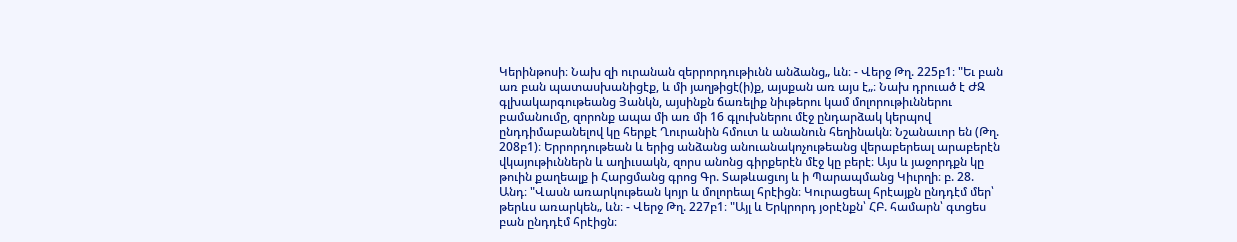Կերինթոսի։ Նախ զի ուրանան զերրորդութիւնն անձանց„ ևն։ - Վերջ Թղ. 225բ1։ "Եւ բան առ բան պատասխանիցէք, և մի յաղթիցէ(ի)ք, այսքան առ այս է„։ Նախ դրուած է ԺԶ գլխակարգութեանց Յանկն, այսինքն ճառելիք նիւթերու կամ մոլորութիւններու բամանումը, զորոնք ապա մի առ մի 16 գլուխներու մէջ ընդարձակ կերպով ընդդիմաբանելով կը հերքէ Ղուրանին հմուտ և անանուն հեղինակն։ Նշանաւոր են (Թղ. 208բ1)։ Երրորդութեան և երից անձանց անուանակոչութեանց վերաբերեալ արաբերէն վկայութիւններն և աղիւսակն, զորս անոնց գիրքերէն մէջ կը բերէ։ Այս և յաջորդքն կը թուին քաղեալք ի Հարցմանց գրոց Գր. Տաթևացւոյ և ի Պարապմանց Կիւրղի։ բ. 28. Անդ։ "Վասն առարկութեան կոյր և մոլորեալ հրէիցն։ Կուրացեալ հրէայքն ընդդէմ մեր՝ թերևս առարկեն„ ևն։ - Վերջ Թղ. 227բ1։ "Այլ և Երկրորդ յօրէնքն՝ ՀԲ. համարն՝ գտցես բան ընդդէմ հրէիցն։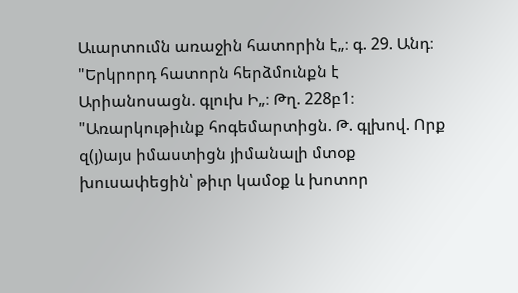Աւարտումն առաջին հատորին է„։ գ. 29. Անդ։ "Երկրորդ հատորն հերձմունքն է Արիանոսացն. գլուխ Ի„։ Թղ. 228բ1։ "Առարկութիւնք հոգեմարտիցն. Թ. գլխով. Որք զ(յ)այս իմաստիցն յիմանալի մտօք խուսափեցին՝ թիւր կամօք և խոտոր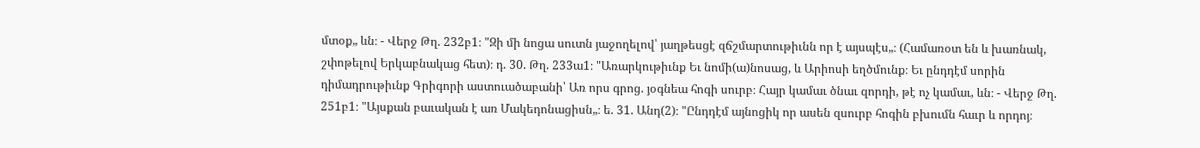մտօք„ ևն։ - Վերջ Թղ. 232բ1։ "Զի մի նոցա սուտն յաջողելով՝ յաղթեսցէ զճշմարտութիւնն որ է այսպէս„։ (Համառօտ են և խառնակ, շփոթելով Երկաբնակաց հետ)։ դ. 30. Թղ. 233ա1։ "Առարկութիւնք Եւ նոմի(ա)նոսաց, և Արիոսի եղծմունք։ Եւ ընդդէմ սորին դիմադրութիւնք Գրիգորի աստուածաբանի՝ Առ որս գրոց. յօգնեա հոգի սուրբ։ Հայր կամաւ ծնաւ զորդի, թէ ոչ կամաւ, ևն։ - Վերջ Թղ. 251բ1։ "Այսքան բաւական է առ Մակեդոնացիսն„։ ե. 31. Անդ(2)։ "Ընդդէմ այնոցիկ որ ասեն զսուրբ հոգին բխումն հաւր և որդոյ։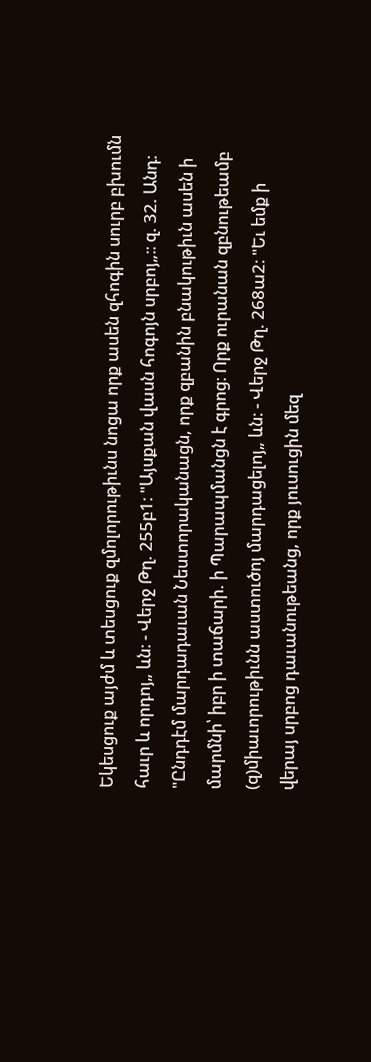Եկեսցուք այժմ և տեսցուք զմոլորութիւնս նոցա որք ասեն զհոգին սուրբ բխումն հաւր և որդոյ„ ևն։ - Վերջ Թղ. 255բ1։ "Այսքան վասն հոգոյն սրբոյ„։։ զ. 32. Անդ։ "Ընդդէմ մարդադաւան Նեստորականացն, որք զբանին բնակութիւն ասեն ի մարմնի՝ իբր ի տաճարի. ի Պարապմանցն է գրոց։ Որք ուրանան զբնութեամբ (զ)միաւորութիւնն աստուծոյ մարդացելոյ„ ևն։ - Վերջ Թղ. 268ա2։ "Եւ եմք ի վերայ սրբոց դաւանութեանց, որք յուսուցին մեզ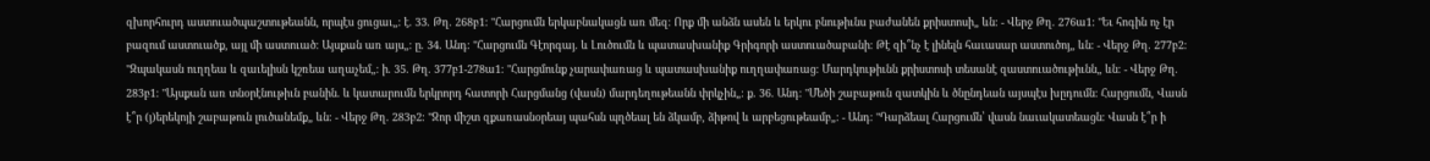զխորհուրդ աստուածպաշտութեանն, որպէս ցուցաւ„։ է. 33. Թղ. 268բ1։ "Հարցումն երկաբնակացն առ մեզ։ Որք մի անձն ասեն և երկու բնութիւնս բաժանեն քրիստոսի„ ևն։ - Վերջ Թղ. 276ա1։ "Եւ հոգին ոչ էր բազում աստուածք, այլ մի աստուած։ Այսքան առ այս„։ ը. 34. Անդ։ "Հարցումն Գէորգայ. և Լուծումն և պատասխանիք Գրիգորի աստուածաբանի։ Թէ զի՞նչ է լինելն հաւասար աստուծոյ„ ևն։ - Վերջ Թղ. 277բ2։ "Զպակասն ուղղեա և զաւելիսն կշռեա աղաչեմ„։ ի. 35. Թղ. 377բ1-278ա1։ "Հարցմունք չարափառաց և պատասխանիք ուղղափառաց։ Մարդկութիւնն քրիստոսի տեսանէ զաստուածութիւնն„ ևն։ - Վերջ Թղ. 283բ1։ "Այսքան առ տնօրէնութիւն բանին. և կատարումն երկրորդ հատորի Հարցմանց (վասն) մարդեղութեանն փրկչին„։ ք. 36. Անդ։ "Մեծի շաբաթուն զատկին և ծնընդեան այսպէս խըդումն։ Հարցումն, Վասն է՞ր (յ)երեկոյի շաբաթուն լուծանեմք„ ևն։ - Վերջ Թղ. 283բ2։ "Զոր միշտ զքառասնօրեայ պահսն պղծեալ են ձկամբ, ձիթով և արբեցութեամբ„։ - Անդ։ "Դարձեալ Հարցումն՝ վասն նաւակատեացն։ Վասն է՞ր ի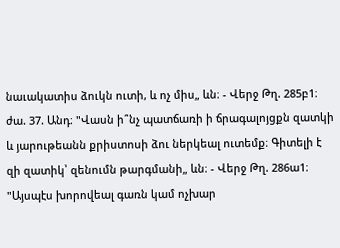նաւակատիս ձուկն ուտի, և ոչ միս„ ևն։ - Վերջ Թղ. 285բ1։ ժա. 37. Անդ։ "Վասն ի՞նչ պատճառի ի ճրագալոյցքն զատկի և յարութեանն քրիստոսի ձու ներկեալ ուտեմք։ Գիտելի է զի զատիկ՝ զենումն թարգմանի„ ևն։ - Վերջ Թղ. 286ա1։ "Այսպէս խորովեալ գառն կամ ոչխար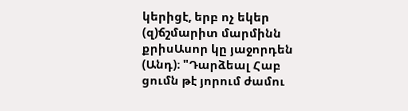կերիցէ, երբ ոչ եկեր (զ)ճշմարիտ մարմինն քրիսԱսոր կը յաջորդեն (Անդ)։ "Դարձեալ Հաբ ցումն թէ յորում ժամու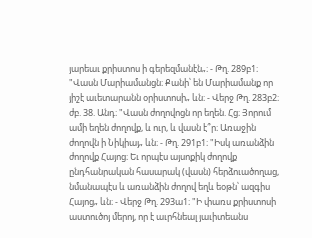յարեաւ քրիստոս ի գերեզմանէն„։ - Թղ. 289բ1։ "Վասն Մարիամանցն։ Քանի՝ են Մարիամանք որ յիշէ աւետարանն օրիստոսի„ ևն։ - Վերջ Թղ. 283բ2։ ժբ. 38. Անդ։ "Վասն ժողովոցն որ եղեն. Հց։ Յորում ամի եղեն ժողովք, և ուր, և վասն է՞ր։ Առաջին ժողովն ի Նիկիայ„ ևն։ - Թղ. 291բ1։ "Իսկ առանձին ժողովք Հայոց։ Եւ որպէս այսոքիկ ժողովք ընդհանրական հասարակ (վասն) հերձուածողաց, նմանապէս և առանձին ժողով եղև եօթն՝ ազգիս Հայոց„ ևն։ - Վերջ Թղ. 293ա1։ "Ի փառս քրիստոսի աստուծոյ մերոյ, որ է աւրհնեալ յաւիտեանս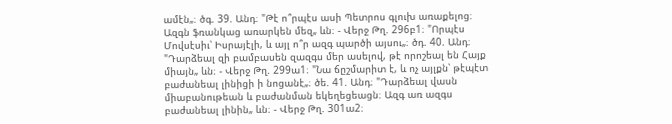ամէն„։ ծգ. 39. Անդ։ "Թէ ո՞րպէս ասի Պետրոս գլուխ առաքելոց։ Ազգն ֆռանկաց առարկեն մեզ„ ևն։ - Վերջ Թղ. 296բ1։ "Որպէս Մովսէսիւ՝ Իսրայէլի, և այլ ո՞ր ազգ պարծի այսու„։ ծդ. 40. Անդ։ "Դարձեալ զի բամբասեն զազգս մեր ասելով, թէ որոշեալ են Հայք միայն„ ևն։ - Վերջ Թղ. 299ա1։ "Նա ճըշմարիտ է, և ոչ այլքն՝ թէպէտ բաժանեալ լինիցի ի նոցանէ„։ ծե. 41. Անդ։ "Դարձեալ վասն միաբանութեան և բաժանման եկեղեցեացն։ Ազգ առ ազգս բաժանեալ լինին„ ևն։ - Վերջ Թղ. 301ա2։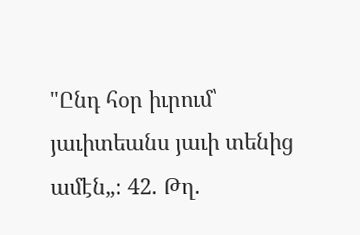"Ընդ հօր իւրում՝ յաւիտեանս յաւի տենից ամէն„։ 42. Թղ.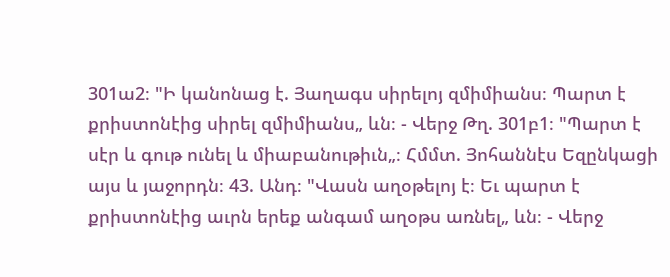301ա2։ "Ի կանոնաց է. Յաղագս սիրելոյ զմիմիանս։ Պարտ է քրիստոնէից սիրել զմիմիանս„ ևն։ - Վերջ Թղ. 301բ1։ "Պարտ է սէր և գութ ունել և միաբանութիւն„։ Հմմտ. Յոհաննէս Եզընկացի այս և յաջորդն։ 43. Անդ։ "Վասն աղօթելոյ է։ Եւ պարտ է քրիստոնէից աւրն երեք անգամ աղօթս առնել„ ևն։ - Վերջ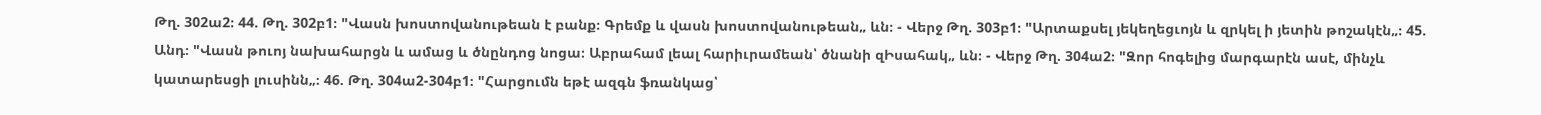Թղ. 302ա2։ 44. Թղ. 302բ1։ "Վասն խոստովանութեան է բանք։ Գրեմք և վասն խոստովանութեան„ ևն։ - Վերջ Թղ. 303բ1։ "Արտաքսել յեկեղեցւոյն և զրկել ի յետին թոշակէն„։ 45. Անդ։ "Վասն թուոյ նախահարցն և ամաց և ծնընդոց նոցա։ Աբրահամ լեալ հարիւրամեան՝ ծնանի զԻսահակ„ ևն։ - Վերջ Թղ. 304ա2։ "Զոր հոգելից մարգարէն ասէ, մինչև կատարեսցի լուսինն„։ 46. Թղ. 304ա2-304բ1։ "Հարցումն եթէ ազգն ֆռանկաց՝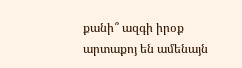քանի՞ ազգի իրօք արտաքոյ են ամենայն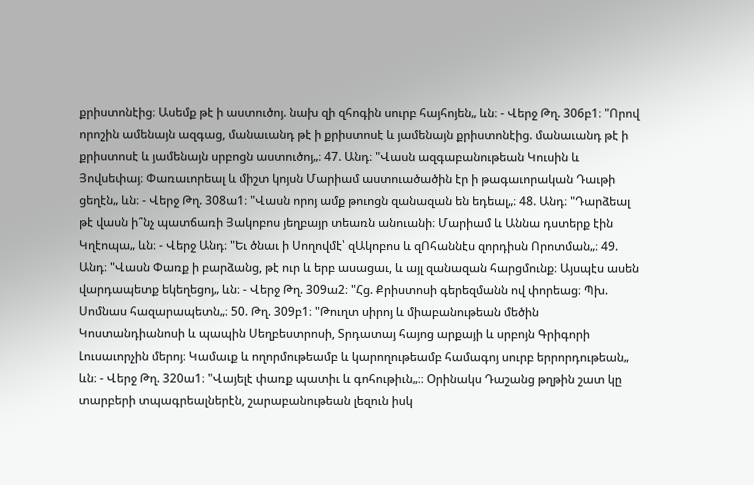քրիստոնէից։ Ասեմք թէ ի աստուծոյ. նախ զի զհոգին սուրբ հայհոյեն„ ևն։ - Վերջ Թղ. 306բ1։ "Որով որոշին ամենայն ազգաց, մանաւանդ թէ ի քրիստոսէ և յամենայն քրիստոնէից. մանաւանդ թէ ի քրիստոսէ և յամենայն սրբոցն աստուծոյ„։ 47. Անդ։ "Վասն ազգաբանութեան Կուսին և Յովսեփայ։ Փառաւորեալ և միշտ կոյսն Մարիամ աստուածածին էր ի թագաւորական Դաւթի ցեղէն„ ևն։ - Վերջ Թղ. 308ա1։ "Վասն որոյ ամք թուոցն զանազան են եդեալ„։ 48. Անդ։ "Դարձեալ թէ վասն ի՞նչ պատճառի Յակոբոս յեղբայր տեառն անուանի։ Մարիամ և Աննա դստերք էին Կղէոպա„ ևն։ - Վերջ Անդ։ "Եւ ծնաւ ի Սողովմէ՝ զԱկոբոս և զՈհաննէս զորդիսն Որոտման„։ 49. Անդ։ "Վասն Փառք ի բարձանց, թէ ուր և երբ ասացաւ, և այլ զանազան հարցմունք։ Այսպէս ասեն վարդապետք եկեղեցոյ„ ևն։ - Վերջ Թղ. 309ա2։ "Հց. Քրիստոսի գերեզմանն ով փորեաց։ Պխ. Սոմնաս հազարապետն„։ 50. Թղ. 309բ1։ "Թուղտ սիրոյ և միաբանութեան մեծին Կոստանդիանոսի և պապին Սեղբեստրոսի, Տրդատայ հայոց արքայի և սրբոյն Գրիգորի Լուսաւորչին մերոյ։ Կամաւք և ողորմութեամբ և կարողութեամբ համագոյ սուրբ երրորդութեան„ ևն։ - Վերջ Թղ. 320ա1։ "Վայելէ փառք պատիւ և գոհութիւն„։։ Օրինակս Դաշանց թղթին շատ կը տարբերի տպագրեալներէն, շարաբանութեան լեզուն իսկ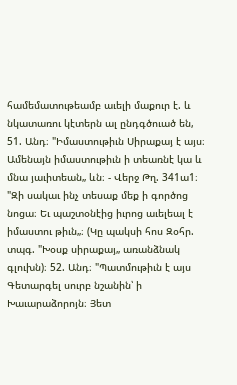համեմատութեամբ աւելի մաքուր է. և նկատառու կէտերն ալ ընդգծուած են, 51. Անդ։ "Իմաստութիւն Սիրաքայ է այս։ Ամենայն իմաստութիւն ի տեառնէ կա և մնա յաւիտեան„ ևն։ - Վերջ Թղ. 341ա1։ "Զի սակաւ ինչ տեսաք մեք ի գործոց նոցա։ Եւ պաշտօնէից իւրոց աւելեալ է իմաստու թիւն„։ (Կը պակսի հոս Զօհր. տպգ. "Խօսք սիրաքայ„ առանձնակ գլուխն)։ 52. Անդ։ "Պատմութիւն է այս Գետարգել սուրբ նշանին՝ ի Խաւարաձորոյն։ Յետ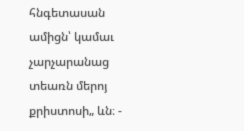հնգետասան ամիցն՝ կամաւ չարչարանաց տեառն մերոյ քրիստոսի„ ևն։ -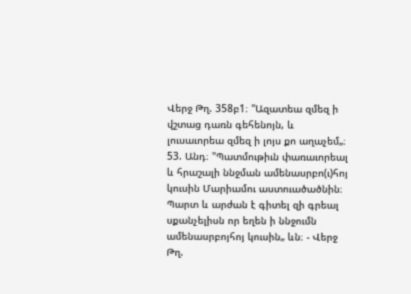Վերջ Թղ. 358բ1։ "Ազատեա զմեզ ի վշտաց դառն գեհենոյն, և լուսաւորեա զմեզ ի լոյս քո աղաչեմ„։ 53. Անդ։ "Պատմութիւն փառաւորեալ և հրաշալի ննջման ամենասրբո(ւ)հոյ կուսին Մարիամու աստուածածնին։ Պարտ և արժան է գիտել զի գրեալ սքանչելիսն որ եղեն ի ննջումն ամենասրբոյհոյ կուսին„ ևն։ - Վերջ Թղ.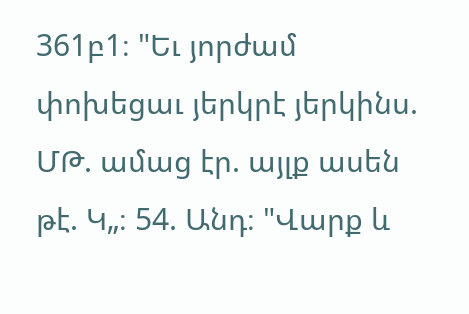361բ1։ "Եւ յորժամ փոխեցաւ յերկրէ յերկինս. ՄԹ. ամաց էր. այլք ասեն թէ. Կ„։ 54. Անդ։ "Վարք և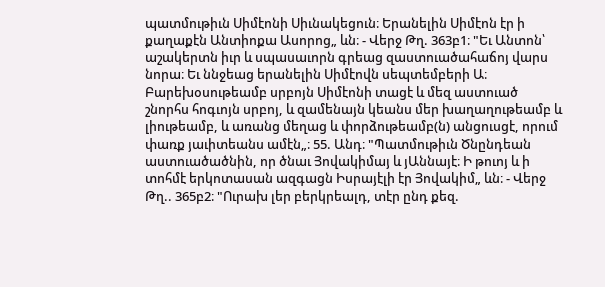պատմութիւն Սիմէոնի Սիւնակեցուն։ Երանելին Սիմէոն էր ի քաղաքէն Անտիոքա Ասորոց„ ևն։ - Վերջ Թղ. 363բ1։ "Եւ Անտոն՝ աշակերտն իւր և սպասաւորն գրեաց զաստուածահաճոյ վարս նորա։ Եւ ննջեաց երանելին Սիմէովն սեպտեմբերի Ա։ Բարեխօսութեամբ սրբոյն Սիմէոնի տացէ և մեզ աստուած շնորհս հոգւոյն սրբոյ, և զամենայն կեանս մեր խաղաղութեամբ և լիութեամբ, և առանց մեղաց և փորձութեամբ(ն) անցուսցէ, որում փառք յաւիտեանս ամէն„։ 55. Անդ։ "Պատմութիւն Ծնընդեան աստուածածնին, որ ծնաւ Յովակիմայ և յԱննայէ։ Ի թուոյ և ի տոհմէ երկոտասան ազգացն Իսրայէլի էր Յովակիմ„ ևն։ - Վերջ Թղ.. 365բ2։ "Ուրախ լեր բերկրեալդ, տէր ընդ քեզ.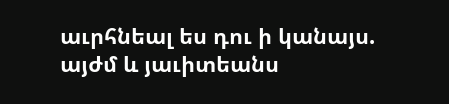աւրհնեալ ես դու ի կանայս. այժմ և յաւիտեանս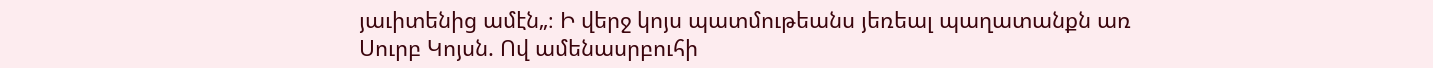յաւիտենից ամէն„։ Ի վերջ կոյս պատմութեանս յեռեալ պաղատանքն առ Սուրբ Կոյսն. Ով ամենասրբուհի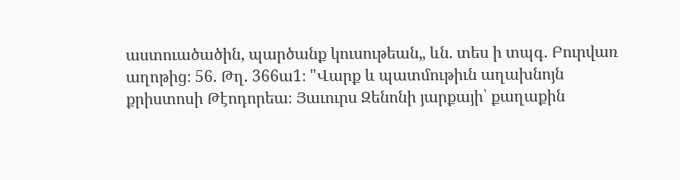աստուածածին, պարծանք կուսութեան„ ևն. տես ի տպգ. Բուրվառ աղոթից։ 56. Թղ. 366ա1։ "Վարք և պատմութիւն աղախնոյն քրիստոսի Թէոդորեա։ Յաւուրս Զենոնի յարքայի՝ քաղաքին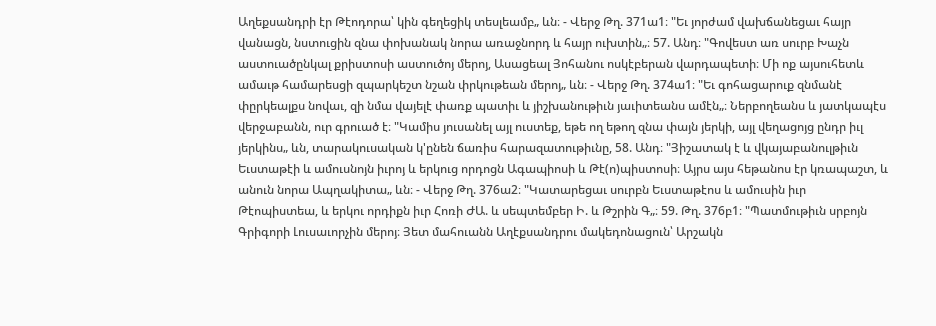Աղեքսանդրի էր Թէոդորա՝ կին գեղեցիկ տեսլեամբ„ ևն։ - Վերջ Թղ. 371ա1։ "Եւ յորժամ վախճանեցաւ հայր վանացն, նստուցին զնա փոխանակ նորա առաջնորդ և հայր ուխտին„։ 57. Անդ։ "Գովեստ առ սուրբ Խաչն աստուածընկալ քրիստոսի աստուծոյ մերոյ, Ասացեալ Յոհանու ոսկէբերան վարդապետի։ Մի ոք այսուհետև ամաւթ համարեսցի զպարկեշտ նշան փրկութեան մերոյ„ ևն։ - Վերջ Թղ. 374ա1։ "Եւ գոհացարուք զնմանէ փըրկեալքս նովաւ, զի նմա վայելէ փառք պատիւ և յիշխանութիւն յաւիտեանս ամէն„։ Ներբողեանս և յատկապէս վերջաբանն, ուր գրուած է։ "Կամիս յուսանել այլ ուստեք, եթե ող եթող զնա փայն յերկի, այլ վեղացոյց ընդր իւլ յերկինս„ ևն, տարակուսական կ'ընեն ճառիս հարազատութիւնը, 58. Անդ։ "Յիշատակ է և վկայաբանուլթիւն Եւստաթէի և ամուսնոյն իւրոյ և երկուց որդոցն Ագապիոսի և Թէ(ո)պիստոսի։ Այրս այս հեթանոս էր կռապաշտ, և անուն նորա Ապղակիտա„ ևն։ - Վերջ Թղ. 376ա2։ "Կատարեցաւ սուրբն Եւստաթէոս և ամուսին իւր Թէոպիստեա, և երկու որդիքն իւր Հոռի ԺԱ. և սեպտեմբեր Ի. և Թշրին Գ„։ 59. Թղ. 376բ1։ "Պատմութիւն սրբոյն Գրիգորի Լուսաւորչին մերոյ։ Յետ մահուանն Աղէքսանդրու մակեդոնացուն՝ Արշակն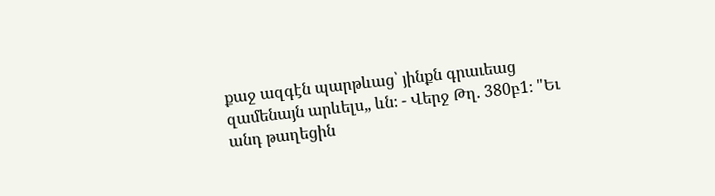քաջ ազգէն պարթևաց՝ յինքն գրաւեաց զամենայն արևելս„ ևն։ - Վերջ Թղ. 380բ1։ "Եւ անդ թաղեցին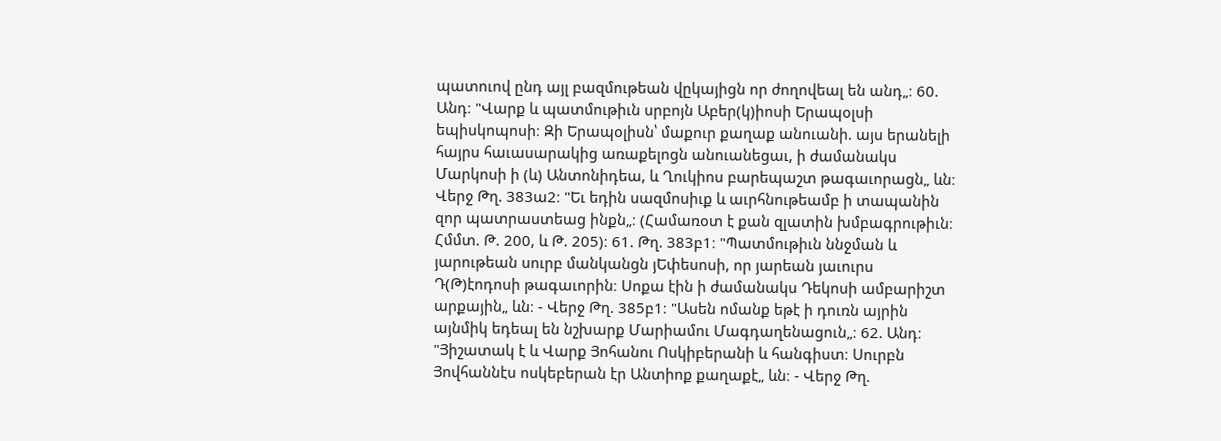պատուով ընդ այլ բազմութեան վըկայիցն որ ժողովեալ են անդ„։ 60. Անդ։ "Վարք և պատմութիւն սրբոյն Աբեր(կ)իոսի Երապօլսի եպիսկոպոսի։ Զի Երապօլիսն՝ մաքուր քաղաք անուանի. այս երանելի հայրս հաւասարակից առաքելոցն անուանեցաւ, ի ժամանակս Մարկոսի ի (և) Անտոնիդեա, և Ղուկիոս բարեպաշտ թագաւորացն„ ևն։ Վերջ Թղ. 383ա2։ "Եւ եդին սազմոսիւք և աւրհնութեամբ ի տապանին զոր պատրաստեաց ինքն„։ (Համառօտ է քան զլատին խմբագրութիւն։ Հմմտ. Թ. 200, և Թ. 205)։ 61. Թղ. 383բ1։ "Պատմութիւն ննջման և յարութեան սուրբ մանկանցն յԵփեսոսի, որ յարեան յաւուրս Դ(Թ)էոդոսի թագաւորին։ Սոքա էին ի ժամանակս Դեկոսի ամբարիշտ արքային„ ևն։ - Վերջ Թղ. 385բ1։ "Ասեն ոմանք եթէ ի դուռն այրին այնմիկ եդեալ են նշխարք Մարիամու Մագդաղենացուն„։ 62. Անդ։ "Յիշատակ է և Վարք Յոհանու Ոսկիբերանի և հանգիստ։ Սուրբն Յովհաննէս ոսկեբերան էր Անտիոք քաղաքէ„ ևն։ - Վերջ Թղ.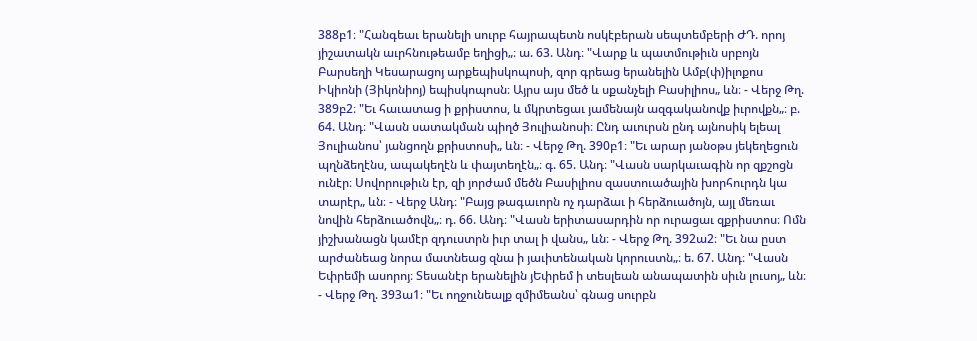388բ1։ "Հանգեաւ երանելի սուրբ հայրապետն ոսկէբերան սեպտեմբերի ԺԴ. որոյ յիշատակն աւրհնութեամբ եղիցի„։ ա. 63. Անդ։ "Վարք և պատմութիւն սրբոյն Բարսեղի Կեսարացոյ արքեպիսկոպոսի, զոր գրեաց երանելին Ամբ(փ)իլոքոս Իկիոնի (Յիկոնիոյ) եպիսկոպոսն։ Այրս այս մեծ և սքանչելի Բասիլիոս„ ևն։ - Վերջ Թղ. 389բ2։ "Եւ հաւատաց ի քրիստոս, և մկրտեցաւ յամենայն ազգականովք իւրովքն„։ բ. 64. Անդ։ "Վասն սատակման պիղծ Յուլիանոսի։ Ընդ աւուրսն ընդ այնոսիկ ելեալ Յուլիանոս՝ յանցողն քրիստոսի„ ևն։ - Վերջ Թղ. 390բ1։ "Եւ արար յանօթս յեկեղեցուն պղնձեղէնս, ապակեղէն և փայտեղէն„։ գ. 65. Անդ։ "Վասն սարկաւագին որ զքշոցն ունէր։ Սովորութիւն էր, զի յորժամ մեծն Բասիլիոս զաստուածային խորհուրդն կա տարէր„ ևն։ - Վերջ Անդ։ "Բայց թագաւորն ոչ դարձաւ ի հերձուածոյն, այլ մեռաւ նովին հերձուածովն„։ դ. 66. Անդ։ "Վասն երիտասարդին որ ուրացաւ զքրիստոս։ Ոմն յիշխանացն կամէր զդուստրն իւր տալ ի վանս„ ևն։ - Վերջ Թղ. 392ա2։ "Եւ նա ըստ արժանեաց նորա մատնեաց զնա ի յաւիտենական կորուստն„։ ե. 67. Անդ։ "Վասն Եփրեմի ասորոյ։ Տեսանէր երանելին յԵփրեմ ի տեսլեան անապատին սիւն լուսոյ„ ևն։ - Վերջ Թղ. 393ա1։ "Եւ ողջունեալք զմիմեանս՝ գնաց սուրբն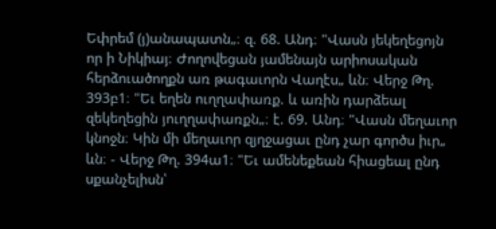Եփրեմ (յ)անապատն„։ զ. 68. Անդ։ "Վասն յեկեղեցոյն որ ի Նիկիայ։ Ժողովեցան յամենայն արիոսական հերձուածողքն առ թագաւորն Վաղէս„ ևն։ Վերջ Թղ. 393բ1։ "Եւ եղեն ուղղափառք. և առին դարձեալ զեկեղեցին յուղղափառքն„։ է. 69. Անդ։ "Վասն մեղաւոր կնոջն։ Կին մի մեղաւոր զյղջացաւ ընդ չար գործս իւր„ ևն։ - Վերջ Թղ. 394ա1։ "Եւ ամենեքեան հիացեալ ընդ սքանչելիսն՝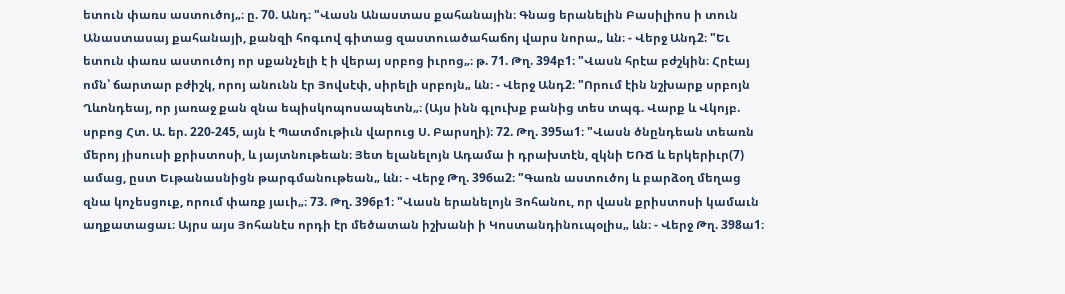ետուն փառս աստուծոյ„։ ը. 70. Անդ։ "Վասն Անաստաս քահանային։ Գնաց երանելին Բասիլիոս ի տուն Անաստասայ քահանայի, քանզի հոգւով գիտաց զաստուածահաճոյ վարս նորա„ ևն։ - Վերջ Անդ2։ "Եւ ետուն փառս աստուծոյ որ սքանչելի է ի վերայ սրբոց իւրոց„։ թ. 71. Թղ. 394բ1։ "Վասն հրէա բժշկին։ Հրէայ ոմն՝ ճարտար բժիշկ, որոյ անունն էր Յովսէփ, սիրելի սրբոյն„ ևն։ - Վերջ Անդ2։ "Որում էին նշխարք սրբոյն Ղևոնդեայ, որ յառաջ քան զնա եպիսկոպոսապետն„։ (Այս ինն գլուխք բանից տես տպգ. Վարք և Վկոյբ. սրբոց Հտ. Ա. եր. 220-245, այն է Պատմութիւն վարուց Ս. Բարսղի)։ 72. Թղ. 395ա1։ "Վասն ծնընդեան տեառն մերոյ յիսուսի քրիստոսի, և յայտնութեան։ Յետ ելանելոյն Ադամա ի դրախտէն, զկնի ԵՌՃ և երկերիւր(7) ամաց, ըստ Եւթանասնիցն թարգմանութեան„ ևն։ - Վերջ Թղ. 396ա2։ "Գառն աստուծոյ և բարձօղ մեղաց զնա կոչեսցուք, որում փառք յաւի„։ 73. Թղ. 396բ1։ "Վասն երանելոյն Յոհանու, որ վասն քրիստոսի կամաւն աղքատացաւ։ Այրս այս Յոհանէս որդի էր մեծատան իշխանի ի Կոստանդինուպօլիս„ ևն։ - Վերջ Թղ. 398ա1։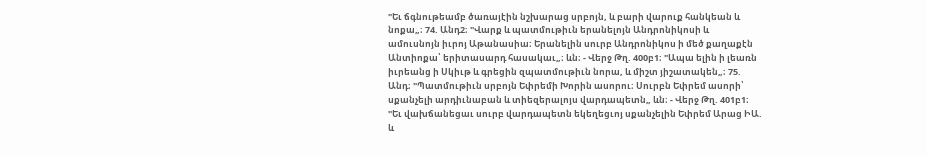"Եւ ճգնութեամբ ծառայէին նշխարաց սրբոյն, և բարի վարուք հանկեան և նոքա„։ 74. Անդ2։ "Վարք և պատմութիւն երանելոյն Անդրոնիկոսի և ամուսնոյն իւրոյ Աթանասիա։ Երանելին սուրբ Անդրոնիկոս ի մեծ քաղաքէն Անտիոքա՝ երիտասարդ հասակաւ„։ ևն։ - Վերջ Թղ. 400բ1։ "Ապա ելին ի լեառն իւրեանց ի Սկիւթ և գրեցին զպատմութիւն նորա, և միշտ յիշատակեն„։ 75. Անդ։ "Պատմութիւն սրբոյն Եփրեմի Խորին ասորու։ Սուրբն Եփրեմ ասորի՝ սքանչելի արդիւնաբան և տիեզերալոյս վարդապետն„ ևն։ - Վերջ Թղ. 401բ1։ "Եւ վախճանեցաւ սուրբ վարդապետն եկեղեցւոյ սքանչելին Եփրեմ Արաց ԻԱ. և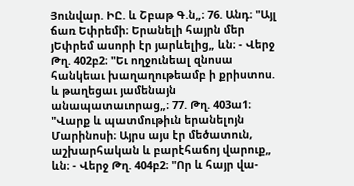Յունվար. ԻԸ. և Շբաթ Գ.ն„։ 76. Անդ։ "Այլ ճառ Եփրեմի։ Երանելի հայրն մեր յԵփրեմ ասորի էր յարևելից„ ևն։ - Վերջ Թղ. 402բ2։ "Եւ ողջունեալ զնոսա հանկեաւ խաղաղութեամբ ի քրիստոս. և թաղեցաւ յամենայն անապատաւորաց„։ 77. Թղ. 403ա1։ "Վարք և պատմութիւն երանելոյն Մարինոսի։ Այրս այս էր մեծատուն, աշխարհական և բարէհաճոյ վարուք„ ևն։ - Վերջ Թղ. 404բ2։ "Որ և հայր վա-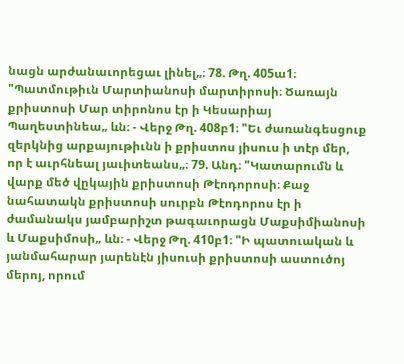նացն արժանաւորեցաւ լինել„։ 78. Թղ. 405ա1։ "Պատմութիւն Մարտիանոսի մարտիրոսի։ Ծառայն քրիստոսի Մար տիրոնոս էր ի Կեսարիայ Պաղեստինեա„ ևն։ - Վերջ Թղ. 408բ1։ "Եւ ժառանգեսցուք զերկնից արքայութիւնն ի քրիստոս յիսուս ի տէր մեր, որ է աւրհնեալ յաւիտեանս„։ 79. Անդ։ "Կատարումն և վարք մեծ վըկային քրիստոսի Թէոդորոսի։ Քաջ նահատակն քրիստոսի սուրբն Թէոդորոս էր ի ժամանակս յամբարիշտ թագաւորացն Մաքսիմիանոսի և Մաքսիմոսի„ ևն։ - Վերջ Թղ. 410բ1։ "Ի պատուական և յանմահարար յարենէն յիսուսի քրիստոսի աստուծոյ մերոյ, որում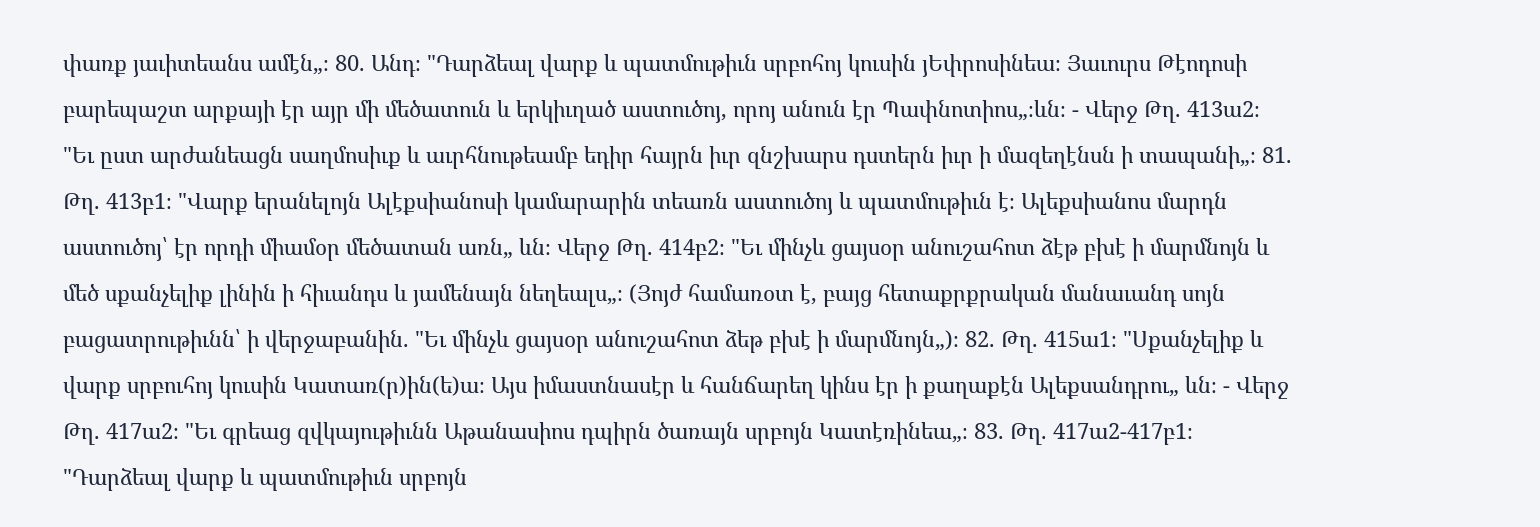փառք յաւիտեանս ամէն„։ 80. Անդ։ "Դարձեալ վարք և պատմութիւն սրբոհոյ կուսին յԵփրոսինեա։ Յաւուրս Թէոդոսի բարեպաշտ արքայի էր այր մի մեծատուն և երկիւղած աստուծոյ, որոյ անուն էր Պափնոտիոս„։ևն։ - Վերջ Թղ. 413ա2։ "Եւ ըստ արժանեացն սաղմոսիւք և աւրհնութեամբ եդիր հայրն իւր զնշխարս դստերն իւր ի մազեղէնսն ի տապանի„։ 81. Թղ. 413բ1։ "Վարք երանելոյն Ալէքսիանոսի կամարարին տեառն աստուծոյ և պատմութիւն է։ Ալեքսիանոս մարդն աստուծոյ՝ էր որդի միամօր մեծատան առն„ ևն։ Վերջ Թղ. 414բ2։ "Եւ մինչև ցայսօր անուշահոտ ձէթ բխէ ի մարմնոյն և մեծ սքանչելիք լինին ի հիւանդս և յամենայն նեղեալս„։ (Յոյժ համառօտ է, բայց հետաքրքրական մանաւանդ սոյն բացատրութիւնն՝ ի վերջաբանին. "Եւ մինչև ցայսօր անուշահոտ ձեթ բխէ ի մարմնոյն„)։ 82. Թղ. 415ա1։ "Սքանչելիք և վարք սրբուհոյ կուսին Կատառ(ր)ին(ե)ա։ Այս իմաստնասէր և հանճարեղ կինս էր ի քաղաքէն Ալեքսանդրու„ ևն։ - Վերջ Թղ. 417ա2։ "Եւ գրեաց զվկայութիւնն Աթանասիոս դպիրն ծառայն սրբոյն Կատէռինեա„։ 83. Թղ. 417ա2-417բ1։ "Դարձեալ վարք և պատմութիւն սրբոյն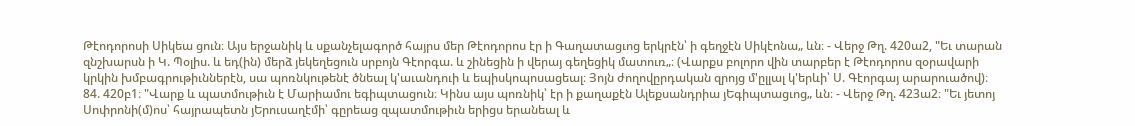Թէոդորոսի Սիկեա ցուն։ Այս երջանիկ և սքանչելագործ հայրս մեր Թէոդորոս էր ի Գաղատացւոց երկրէն՝ ի գեղջէն Սիկէոնա„ ևն։ - Վերջ Թղ. 420ա2, "Եւ տարան զնշխարսն ի Կ. Պօլիս. և եդ(ին) մերձ յեկեղեցուն սրբոյն Գէորգա. և շինեցին ի վերայ գեղեցիկ մատուռ„։ (Վարքս բոլորո վին տարբեր է Թէոդորոս զօրավարի կրկին խմբագրութիւններէն, սա պոռնկութենէ ծնեալ կ'աւանդուի և եպիսկոպոսացեալ։ Յոյն ժողովըրդական զրոյց մ'ըլլալ կ'երևի՝ Ս. Գէորգայ արարուածով)։ 84. 420բ1։ "Վարք և պատմութիւն է Մարիամու եգիպտացուն։ Կինս այս պոռնիկ՝ էր ի քաղաքէն Ալեքսանդրիա յԵգիպտացւոց„ ևն։ - Վերջ Թղ. 423ա2։ "Եւ յետոյ Սոփրոնի(մ)ոս՝ հայրապետն յԵրուսաղէմի՝ գըրեաց զպատմութիւն երիցս երանեալ և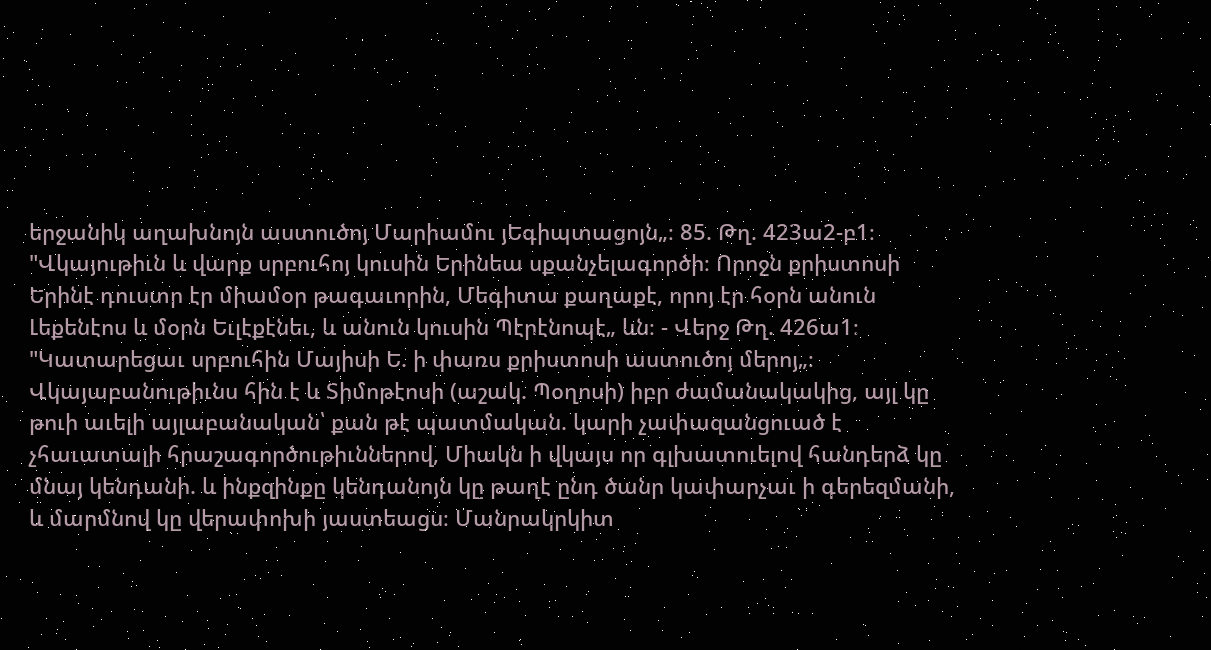երջանիկ աղախնոյն աստուծոյ Մարիամու յԵգիպտացոյն„։ 85. Թղ. 423ա2-բ1։ "Վկայութիւն և վարք սրբուհոյ կուսին Երինեա սքանչելագործի։ Որոջն քրիստոսի Երինէ դուստր էր միամօր թագաւորին, Մեգիտա քաղաքէ, որոյ էր հօրն անուն Լեքենէոս և մօրն Եւլէքէնեւ, և անուն կուսին Պէրէնոպէ„ ևն։ - Վերջ Թղ. 426ա1։ "Կատարեցաւ սրբուհին Մայիսի Ե. ի փառս քրիստոսի աստուծոյ մերոյ„։ Վկայաբանութիւնս հին է և Տիմոթէոսի (աշակ. Պօղոսի) իբր ժամանակակից, այլ կը թուի աւելի այլաբանական՝ քան թէ պատմական. կարի չափազանցուած է չհաւատալի հրաշագործութիւններով, Միակն ի վկայս որ գլխատուելով հանդերձ կը մնայ կենդանի. և ինքզինքը կենդանոյն կը թաղէ ընդ ծանր կափարչաւ ի գերեզմանի, և մարմնով կը վերափոխի յաստեացս։ Մանրակրկիտ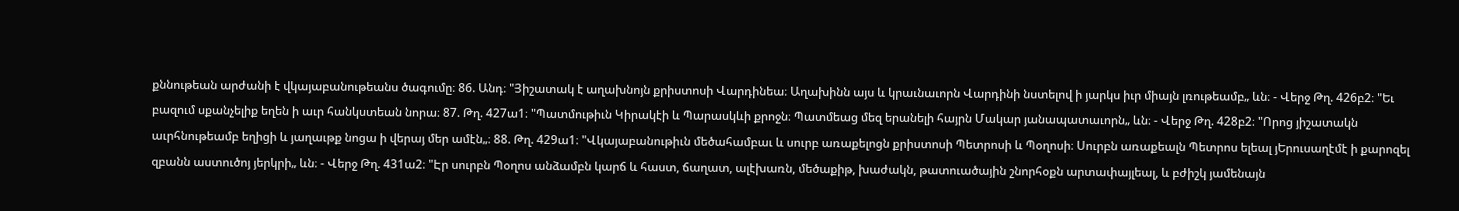քննութեան արժանի է վկայաբանութեանս ծագումը։ 86. Անդ։ "Յիշատակ է աղախնոյն քրիստոսի Վարդինեա։ Աղախինն այս և կրաւնաւորն Վարդինի նստելով ի յարկս իւր միայն լռութեամբ„ ևն։ - Վերջ Թղ. 426բ2։ "Եւ բազում սքանչելիք եղեն ի աւր հանկստեան նորա։ 87. Թղ. 427ա1։ "Պատմութիւն Կիրակէի և Պարասկևի քրոջն։ Պատմեաց մեզ երանելի հայրն Մակար յանապատաւորն„ ևն։ - Վերջ Թղ. 428բ2։ "Որոց յիշատակն աւրհնութեամբ եղիցի և յաղաւթք նոցա ի վերայ մեր ամէն„։ 88. Թղ. 429ա1։ "Վկայաբանութիւն մեծահամբաւ և սուրբ առաքելոցն քրիստոսի Պետրոսի և Պօղոսի։ Սուրբն առաքեալն Պետրոս ելեալ յԵրուսաղէմէ ի քարոզել զբանն աստուծոյ յերկրի„ ևն։ - Վերջ Թղ. 431ա2։ "Էր սուրբն Պօղոս անձամբն կարճ և հաստ, ճաղատ, ալէխառն, մեծաքիթ, խաժակն, թատուածային շնորհօքն արտափայլեալ, և բժիշկ յամենայն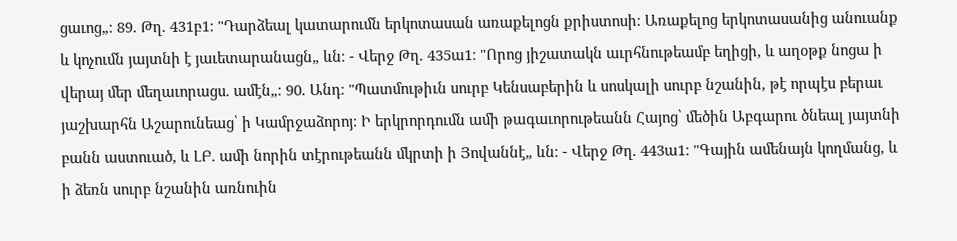ցաւոց„։ 89. Թղ. 431բ1։ "Դարձեալ կատարումն երկոտասան առաքելոցն քրիստոսի։ Առաքելոց երկոտասանից անուանք և կոչումն յայտնի է յաւետարանացն„ ևն։ - Վերջ Թղ. 435ա1։ "Որոց յիշատակն աւրհնութեամբ եղիցի, և աղօթք նոցա ի վերայ մեր մեղաւորացս. ամէն„։ 90. Անդ։ "Պատմութիւն սուրբ Կենսաբերին և սոսկալի սուրբ նշանին, թէ որպէս բերաւ յաշխարհն Աշարունեաց՝ ի Կամրջաձորոյ։ Ի երկրորդումն ամի թագաւորութեանն Հայոց՝ մեծին Աբգարու ծնեալ յայտնի բանն աստուած, և ԼԲ. ամի նորին տէրութեանն մկրտի ի Յովաննէ„ ևն։ - Վերջ Թղ. 443ա1։ "Գային ամենայն կողմանց, և ի ձեռն սուրբ նշանին առնուին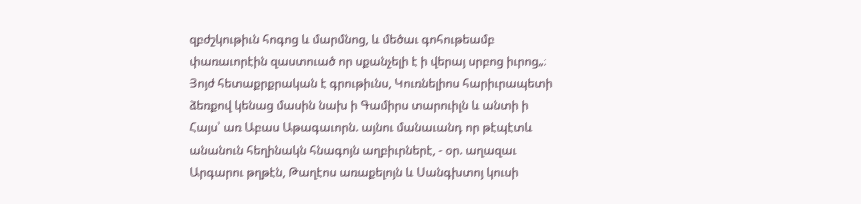զբժշկութիւն հոգոց և մարմնոց, և մեծաւ գոհութեամբ փառաւորէին զաստուած որ սքանչելի է ի վերայ սրբոց իւրոց„։ Յոյժ հետաքրքրական է գրութիւնս, Կուռնելիոս հարիւրապետի ձեռքով կենաց մասին նախ ի Գամիրս տարուիլն և անտի ի Հայս՝ առ Աբաս Աթագաւորն. այնու մանաւանդ որ թէպէտև անանուն հեղինակն հնագոյն աղբիւրներէ, - օր. աղազաւ Արգարու թղթէն, Թաղէոս առաքելոյն և Սանգխտոյ կուսի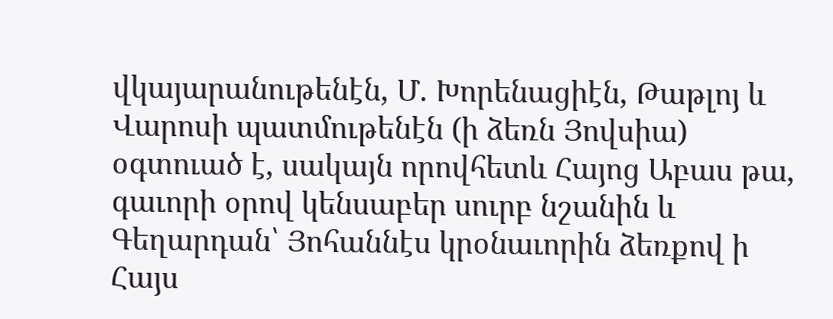վկայարանութենէն, Մ. Խորենացիէն, Թաթլոյ և Վարոսի պատմութենէն (ի ձեռն Յովսիա) օգտուած է, սակայն որովհետև Հայոց Աբաս թա, գաւորի օրով կենսաբեր սուրբ նշանին և Գեղարդան՝ Յոհաննէս կրօնաւորին ձեռքով ի Հայս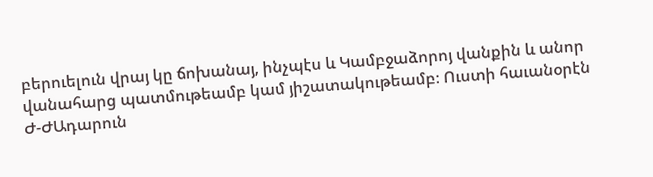բերուելուն վրայ կը ճոխանայ, ինչպէս և Կամբջաձորոյ վանքին և անոր վանահարց պատմութեամբ կամ յիշատակութեամբ։ Ուստի հաւանօրէն Ժ-ԺԱդարուն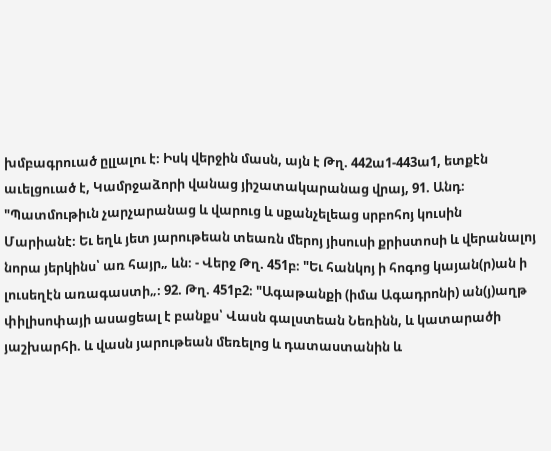խմբագրուած ըլլալու է։ Իսկ վերջին մասն, այն է Թղ. 442ա1-443ա1, ետքէն աւելցուած է, Կամրջաձորի վանաց յիշատակարանաց վրայ, 91. Անդ։ "Պատմութիւն չարչարանաց և վարուց և սքանչելեաց սրբոհոյ կուսին Մարիանէ։ Եւ եղև յետ յարութեան տեառն մերոյ յիսուսի քրիստոսի և վերանալոյ նորա յերկինս՝ առ հայր„ ևն։ - Վերջ Թղ. 451բ։ "Եւ հանկոյ ի հոգոց կայան(ր)ան ի լուսեղէն առագաստի„։ 92. Թղ. 451բ2։ "Ագաթանքի (իմա Ագադրոնի) ան(յ)աղթ փիլիսոփայի ասացեալ է բանքս՝ Վասն գալստեան Նեռինն, և կատարածի յաշխարհի. և վասն յարութեան մեռելոց և դատաստանին և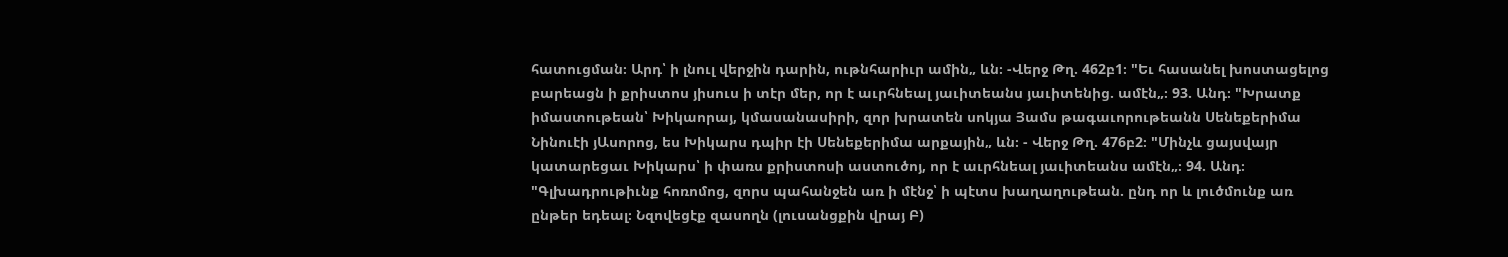հատուցման։ Արդ՝ ի լնուլ վերջին դարին, ութնհարիւր ամին„ ևն։ -Վերջ Թղ. 462բ1։ "Եւ հասանել խոստացելոց բարեացն ի քրիստոս յիսուս ի տէր մեր, որ է աւրհնեալ յաւիտեանս յաւիտենից. ամէն„։ 93. Անդ։ "Խրատք իմաստութեան՝ Խիկաորայ, կմասանասիրի, զոր խրատեն սոկյա Յամս թագաւորութեանն Սենեքերիմա Նինուէի յԱսորոց, ես Խիկարս դպիր էի Սենեքերիմա արքային„ ևն։ - Վերջ Թղ. 476բ2։ "Մինչև ցայսվայր կատարեցաւ Խիկարս՝ ի փառս քրիստոսի աստուծոյ, որ է աւրհնեալ յաւիտեանս ամէն„։ 94. Անդ։ "Գլխադրութիւնք հոռոմոց, զորս պահանջեն առ ի մէնջ՝ ի պէտս խաղաղութեան. ընդ որ և լուծմունք առ ընթեր եդեալ։ Նզովեցէք զասողն (լուսանցքին վրայ Բ)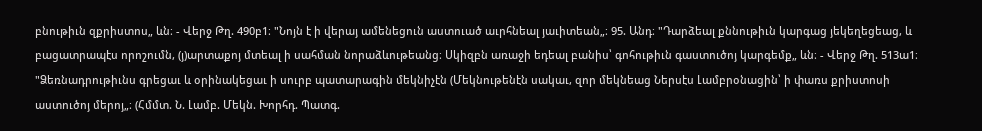բնութիւն զքրիստոս„ ևն։ - Վերջ Թղ. 490բ1։ "Նոյն է ի վերայ ամենեցուն աստուած աւրհնեալ յաւիտեան„։ 95. Անդ։ "Դարձեալ քննութիւն կարգաց յեկեղեցեաց, և բացատրապէս որոշումն, (յ)արտաքոյ մտեալ ի սահման նորաձևութեանց։ Սկիզբն առաջի եդեալ բանիս՝ գոհութիւն գաստուծոյ կարգեմք„ ևն։ - Վերջ Թղ. 513ա1։ "Ձեռնադրութիւնս գրեցաւ և օրինակեցաւ ի սուրբ պատարագին մեկնիչէն (Մեկնութենէն սակաւ, զոր մեկնեաց Ներսէս Լամբրօնացին՝ ի փառս քրիստոսի աստուծոյ մերոյ„։ (Հմմտ. Ն. Լամբ. Մեկն. Խորհդ. Պատգ.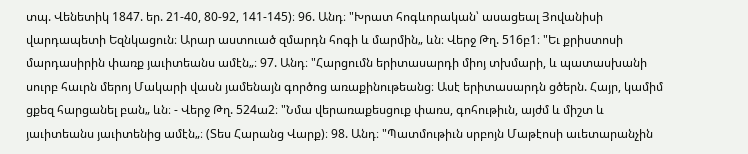տպ. Վենետիկ 1847. եր. 21-40, 80-92, 141-145)։ 96. Անդ։ "Խրատ հոգևորական՝ ասացեալ Յովանիսի վարդապետի Եզնկացուն։ Արար աստուած զմարդն հոգի և մարմին„ ևն։ Վերջ Թղ. 516բ1։ "Եւ քրիստոսի մարդասիրին փառք յաւիտեանս ամէն„։ 97. Անդ։ "Հարցումն երիտասարդի միոյ տխմարի, և պատասխանի սուրբ հաւրն մերոյ Մակարի վասն յամենայն գործոց առաքինութեանց։ Ասէ երիտասարդն ցծերն. Հայր, կամիմ ցքեզ հարցանել բան„ ևն։ - Վերջ Թղ. 524ա2։ "Նմա վերառաքեսցուք փառս, գոհութիւն, այժմ և միշտ և յաւիտեանս յաւիտենից ամէն„։ (Տես Հարանց Վարք)։ 98. Անդ։ "Պատմութիւն սրբոյն Մաթէոսի աւետարանչին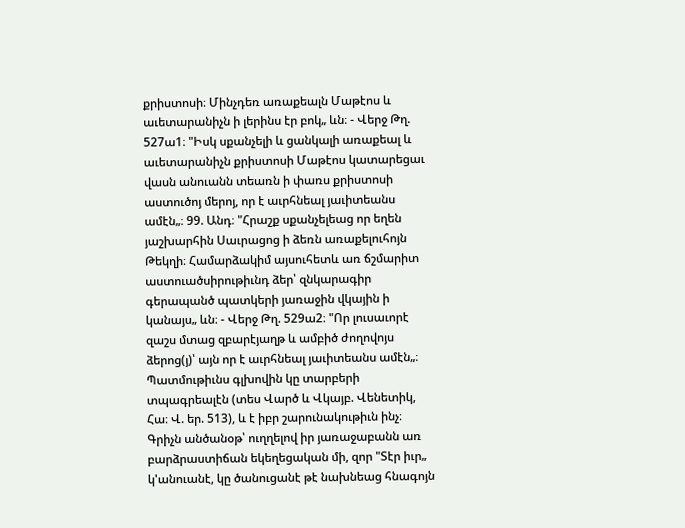քրիստոսի։ Մինչդեռ առաքեալն Մաթէոս և աւետարանիչն ի լերինս էր բոկ„ ևն։ - Վերջ Թղ. 527ա1։ "Իսկ սքանչելի և ցանկալի առաքեալ և աւետարանիչն քրիստոսի Մաթէոս կատարեցաւ վասն անուանն տեառն ի փառս քրիստոսի աստուծոյ մերոյ, որ է աւրհնեալ յաւիտեանս ամէն„։ 99. Անդ։ "Հրաշք սքանչելեաց որ եղեն յաշխարհին Սաւրացոց ի ձեռն առաքելուհոյն Թեկղի։ Համարձակիմ այսուհետև առ ճշմարիտ աստուածսիրութիւնդ ձեր՝ զնկարագիր գերապանծ պատկերի յառաջին վկային ի կանայս„ ևն։ - Վերջ Թղ. 529ա2։ "Որ լուսաւորէ զաշս մտաց զբարէյաղթ և ամբիծ ժողովոյս ձերոց(յ)՝ այն որ է աւրհնեալ յաւիտեանս ամէն„։ Պատմութիւնս գլխովին կը տարբերի տպագրեալէն (տես Վարծ և Վկայբ. Վենետիկ, Հա։ Վ. եր. 513), և է իբր շարունակութիւն ինչ։ Գրիչն անծանօթ՝ ուղղելով իր յառաջաբանն առ բարձրաստիճան եկեղեցական մի, զոր "Տէր իւր„ կ'անուանէ, կը ծանուցանէ թէ նախնեաց հնագոյն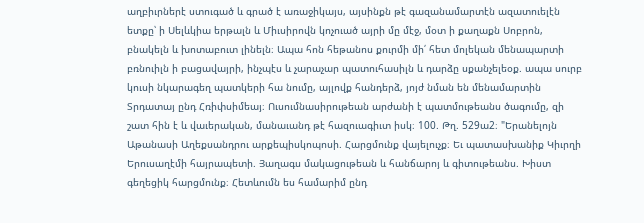աղբիւրներէ ստուգած և գրած է առաջիկայս, այսինքն թէ գազանամարտէն ազատուելէն ետքը՝ ի Սելևկիա երթալն և Միւսիրովն կոչուած այրի մը մէջ, մօտ ի քաղաքն Սոբրոն, բնակելն և խոտաբուտ լինելն։ Ապա հոն հեթանոս քուրմի մի՛ հետ մոլեկան մենապարտի բռնուիլն ի բացավայրի, ինչպէս և չարաչար պատուհասիլն և դարձը սքանչելեօք. ապա սուրբ կուսի նկարագեղ պատկերի հա նումը, այլովք հանդերձ, յոյժ նման են մենամարտին Տրդատայ ընդ Հռիփսիմեայ։ Ուսումնասիրութեան արժանի է պատմութեանս ծագումը, զի շատ հին է և վաւերական, մանաւանդ թէ հազուագիւտ իսկ։ 100. Թղ. 529ա2։ "Երանելոյն Աթանասի Աղեքսանդրու արքեպիսկոպոսի. Հարցմունք վայելուչք։ Եւ պատասխանիք Կիւրղի Երուսաղէմի հայրապետի. Յաղագս մակացութեան և հանճարոյ և գիտութեանս. Խիստ գեղեցիկ հարցմունք։ Հետևումն ես համարիմ ընդ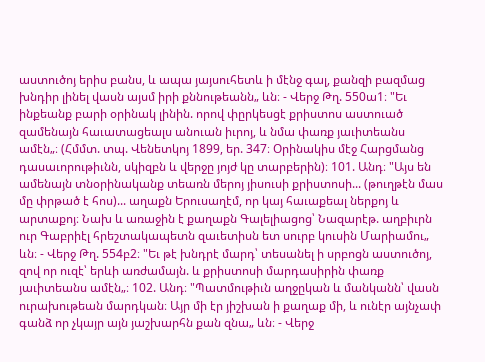աստուծոյ երիս բանս, և ապա յայսուհետև ի մէնջ գալ, քանզի բազմաց խնդիր լինել վասն այսմ իրի քննութեանն„ ևն։ - Վերջ Թղ. 550ա1։ "Եւ ինքեանք բարի օրինակ լինին. որով փըրկեսցէ քրիստոս աստուած զամենայն հաւատացեալս անուան իւրոյ, և նմա փառք յաւիտեանս ամէն„։ (Հմմտ. տպ. Վենետկոյ 1899, եր. 347։ Օրինակիս մէջ Հարցմանց դասաւորութիւնն, սկիզբն և վերջը յոյժ կը տարբերին)։ 101. Անդ։ "Այս են ամենայն տնօրինականք տեառն մերոյ յիսուսի քրիստոսի... (թուղթէն մաս մը փրթած է հոս)... աղաքն Երուսաղէմ, որ կայ հաւաքեալ ներքոյ և արտաքոյ։ Նախ և առաջին է քաղաքն Գալելիացոց՝ Նազարէթ. աղբիւրն ուր Գաբրիէլ հրեշտակապետն զաւետիսն ետ սուրբ կուսին Մարիամու„ ևն։ - Վերջ Թղ. 554բ2։ "Եւ թէ խնդրէ մարդ՝ տեսանել ի սրբոցն աստուծոյ, զով որ ուզէ՝ երևի առժամայն. և քրիստոսի մարդասիրին փառք յաւիտեանս ամէն„։ 102. Անդ։ "Պատմութիւն աղջըկան և մանկանն՝ վասն ուրախութեան մարդկան։ Այր մի էր յիշխան ի քաղաք մի, և ունէր այնչափ գանձ որ չկայր այն յաշխարհն քան զնա„ ևն։ - Վերջ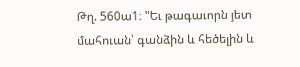Թղ. 560ա1։ "Եւ թագաւորն յետ մահուան՝ գանձին և հեծելին և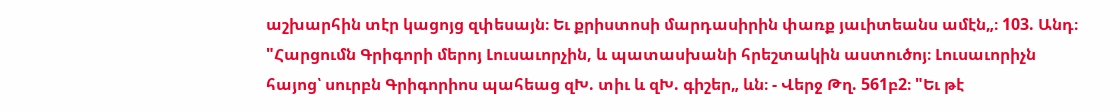աշխարհին տէր կացոյց զփեսայն։ Եւ քրիստոսի մարդասիրին փառք յաւիտեանս ամէն„։ 103. Անդ։ "Հարցումն Գրիգորի մերոյ Լուսաւորչին, և պատասխանի հրեշտակին աստուծոյ։ Լուսաւորիչն հայոց՝ սուրբն Գրիգորիոս պահեաց զԽ. տիւ և զԽ. գիշեր„ ևն։ - Վերջ Թղ. 561բ2։ "Եւ թէ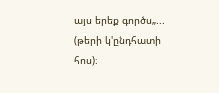այս երեք գործս„... (թերի կ'ընդհատի հոս)։